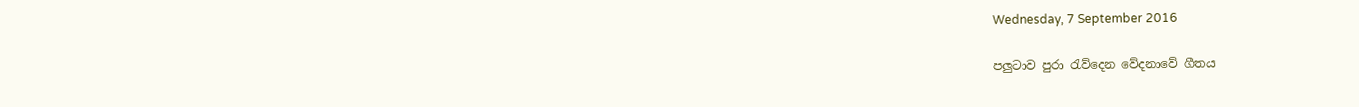Wednesday, 7 September 2016

පලුටාව පුරා රැව්දෙන වේදනාවේ ගීතය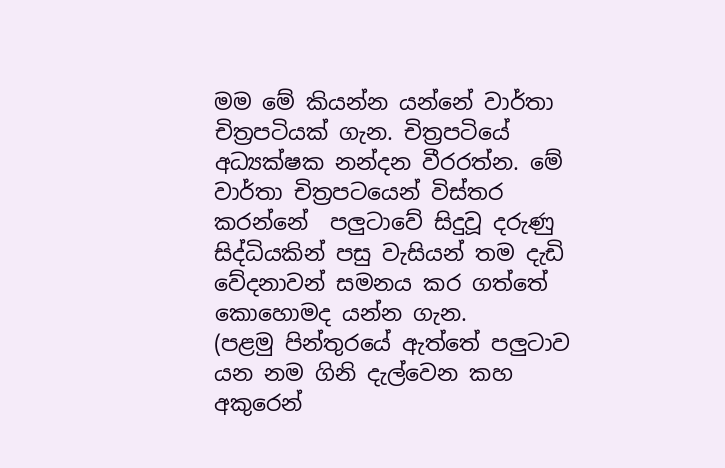මම මේ කියන්න යන්නේ වාර්තා චිත්‍රපටියක් ගැන. චිත්‍රපටියේ අධ්‍යක්ෂක නන්දන වීරරත්න. මේ වාර්තා චිත්‍රපටයෙන් විස්තර කරන්නේ  පලුටාවේ සිදුවූ දරුණු සිද්ධියකින් පසු වැසියන් තම දැඩි වේදනාවන් සමනය කර ගත්තේ කොහොමද යන්න ගැන.
(පළමු පින්තුරයේ ඇත්තේ පලුටාව යන නම ගිනි දැල්වෙන කහ අකුරෙන්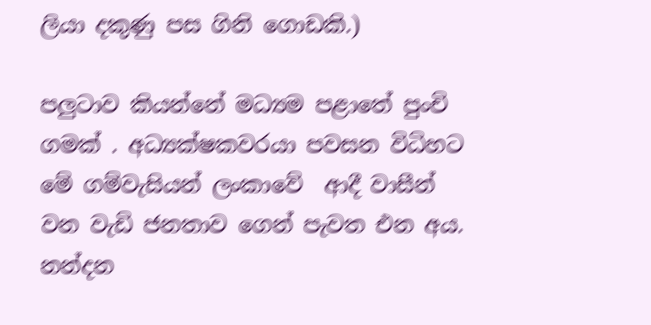ලියා දකුණු පස ගිනි ගොඩකි.)

පලුටාව කියන්නේ මධ්‍යම පළාතේ පුංචි ගමක් . අධ්‍යක්ෂකවරයා පවසන විධිහට මේ ගම්වැසියන් ලංකාවේ  ආදී වාසීන් වන වැඩි ජනතාව ගෙන් පැවත එන අය. නන්දන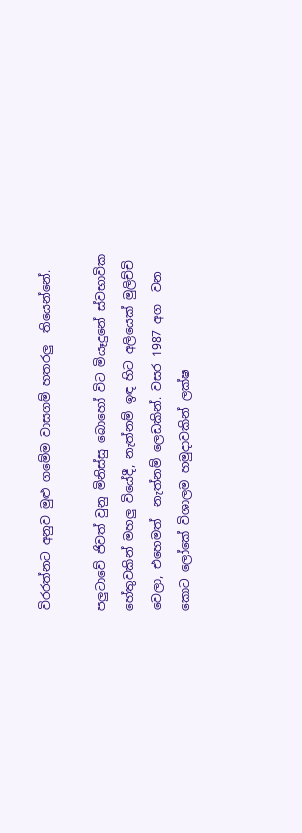විරරත්නට අනුව මුළු ගමේම වාසගම් හතරලු  තියෙන්නේ.

පලුටාවේ ජිවත් වුනු මිනිස්සු බොහෝ විට මියෑදුනේ ස්වභාවික හේතුවකින් මහලු වියේදී, නැත්නම් ඉඳ හිට අලියෙක් මුලිච්චි වෙලා, එහෙමත්  නැත්නම් ලෙඩකින්. වසර 1987 අග  වන කොට ලෝකේ විශාලම හමුදාවකින් ලක්ෂ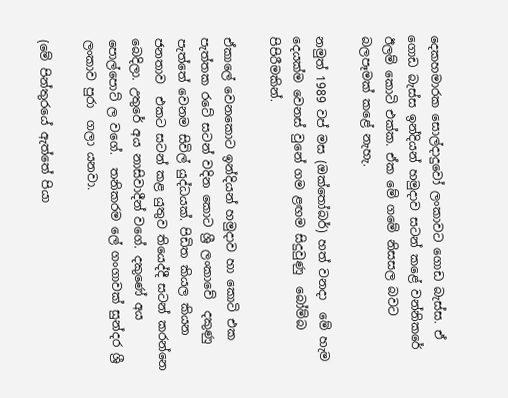දෙකහමාරක සොල්දාදුවෝ ලංකාවට ගොඩ බැස්ස. ඒ ගොඩ බැස්ස ඉන්දියන් හමුදාව සටන් කළේ වන්නිකරේ ඊලම් කොටි එක්ක. ඒක මේ ගමේ නිසසල බවට බලපෑමක් කළේ නැහැ.

නමුත් 1989 වප් මස (ඔක්තෝබර්) හත් වනදා  මේ හැම දෙයක්ම වෙනස් වුනේ ගම ළඟම සිදුවුණු  බෝම්බ පිපිරීමකින්.

ඒකාලේ වෙනකොට ඉන්දියන් හමුදාව හා කොටි එක පැත්තක රටේ සටන් වදින කොට ශ්‍රී ලංකාවේ  දකුණු පැත්තේ වෙනම සිවිල් යුද්ධයක්. පිඩිත කියල කියන ජනතාව  එකට සටන් කළ යුතුව තියෙද්දී සටන් කරන්නෙ  බෙදිලා. උතුරේ අය නාසිවාදීන් වගේ. දකුණේ අය  පොල්පොට් ල වගේ.  තනිකරම ලේ ගංගාවක් සුන්දර ශ්‍රී ලංකාව පුරා  ගලා යනවා.

(මේ පින්තුරයේ ඇත්තේ පියා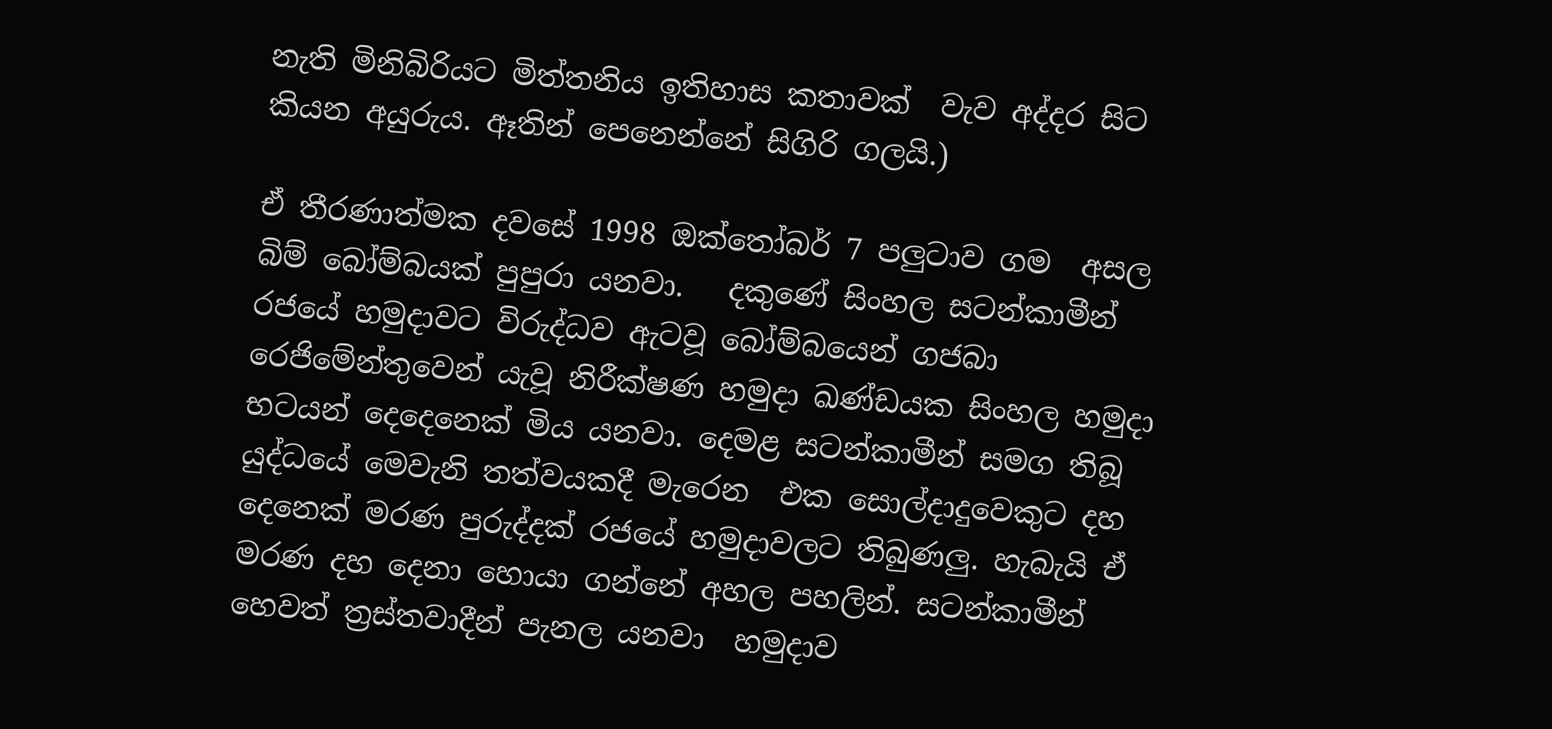නැති මිනිබිරියට මිත්තනිය ඉතිහාස කතාවක්  වැව අද්දර සිට කියන අයුරුය. ඈතින් පෙනෙන්නේ සිගිරි ගලයි.)

ඒ තීරණාත්මක දවසේ 1998 ඔක්තෝබර් 7 පලුටාව ගම  අසල බිම් බෝම්බයක් පුපුරා යනවා.   දකුණේ සිංහල සටන්කාමීන් රජයේ හමුදාවට විරුද්ධව ඇටවූ බෝම්බයෙන් ගජබා රෙජිමේන්තුවෙන් යැවූ නිරීක්ෂණ හමුදා ඛණ්ඩයක සිංහල හමුදා භටයන් දෙදෙනෙක් මිය යනවා. දෙමළ සටන්කාමීන් සමග තිබූ යුද්ධයේ මෙවැනි තත්වයකදී මැරෙන  එක සොල්දාදුවෙකුට දහ  දෙනෙක් මරණ පුරුද්දක් රජයේ හමුදාවලට තිබුණලු. හැබැයි ඒ මරණ දහ දෙනා හොයා ගන්නේ අහල පහලින්. සටන්කාමීන් හෙවත් ත්‍රස්තවාදීන් පැනල යනවා  හමුදාව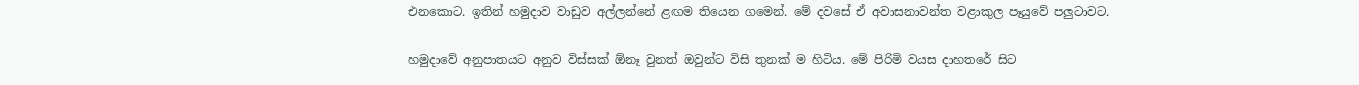එනකොට. ඉතින් හමුදාව වාඩුව අල්ලන්නේ ළඟම තියෙන ගමෙන්. මේ දවසේ ඒ අවාසනාවන්ත වළාකුල පෑයුවේ පලුටාවට.

හමුදාවේ අනුපාතයට අනුව විස්සක් ඕනෑ වුනත් ඔවුන්ට විසි තුනක් ම හිටිය. මේ පිරිමි වයස දාහතරේ සිට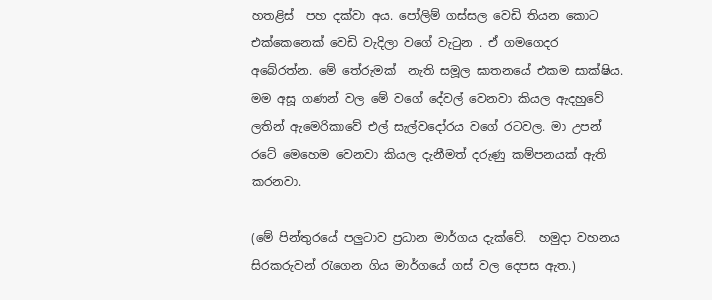හතළිස්  පහ දක්වා අය. පෝලිම් ගස්සල වෙඩි තියන කොට එක්කෙනෙක් වෙඩි වැදිලා වගේ වැටුන . ඒ ගමගෙදර අබේරත්න. මේ තේරුමක්  නැති සමූල ඝාතනයේ එකම සාක්ෂිය. මම අසූ ගණන් වල මේ වගේ දේවල් වෙනවා කියල ඇදහුවේ ලතින් ඇමෙරිකාවේ එල් සැල්වදෝරය වගේ රටවල. මා උපන් රටේ මෙහෙම වෙනවා කියල දැනීමත් දරුණු කම්පනයක් ඇති කරනවා.

(මේ පින්තුරයේ පලුටාව ප්‍රධාන මාර්ගය දැක්වේ.  හමුදා වහනය සිරකරුවන් රැගෙන ගිය මාර්ගයේ ගස් වල දෙපස ඇත.)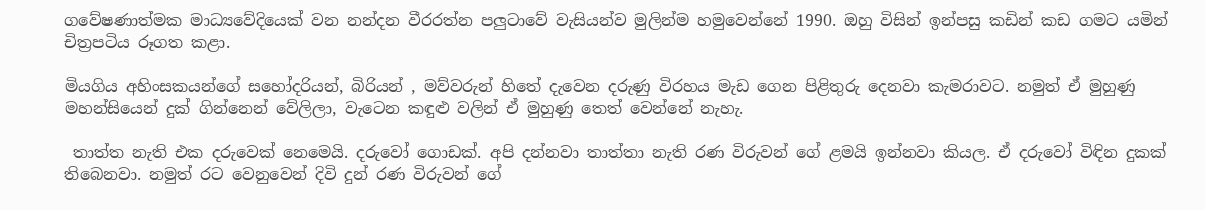ගවේෂණාත්මක මාධ්‍යවේදියෙක් වන නන්දන වීරරත්න පලුටාවේ වැසියන්ව මුලින්ම හමුවෙන්නේ 1990. ඔහු විසින් ඉන්පසු කඩින් කඩ ගමට යමින් චිත්‍රපටිය රූගත කළා.

මියගිය අහිංසකයන්ගේ සහෝදරියන්, බිරියන් , මව්වරුන් හිතේ දැවෙන දරුණු විරහය මැඩ ගෙන පිළිතුරු දෙනවා කැමරාවට. නමුත් ඒ මුහුණු මහන්සියෙන් දුක් ගින්නෙන් වේලිලා, වැටෙන කඳුළු වලින් ඒ මුහුණු තෙත් වෙන්නේ නැහැ.

 තාත්ත නැති එක දරුවෙක් නෙමෙයි. දරුවෝ ගොඩක්. අපි දන්නවා තාත්තා නැති රණ විරුවන් ගේ ළමයි ඉන්නවා කියල. ඒ දරුවෝ විඳින දුකක් තිබෙනවා. නමුත් රට වෙනුවෙන් දිවි දුන් රණ විරුවන් ගේ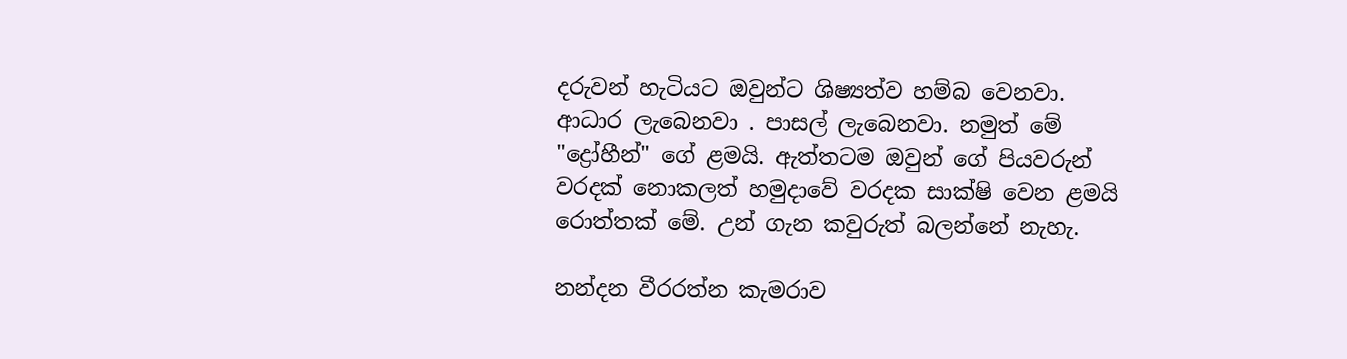දරුවන් හැටියට ඔවුන්ට ශිෂ්‍යත්ව හම්බ වෙනවා. ආධාර ලැබෙනවා . පාසල් ලැබෙනවා. නමුත් මේ "ද්‍රෝහීන්" ගේ ළමයි. ඇත්තටම ඔවුන් ගේ පියවරුන් වරදක් නොකලත් හමුදාවේ වරදක සාක්ෂි වෙන ළමයි රොත්තක් මේ. උන් ගැන කවුරුත් බලන්නේ නැහැ.

නන්දන වීරරත්න කැමරාව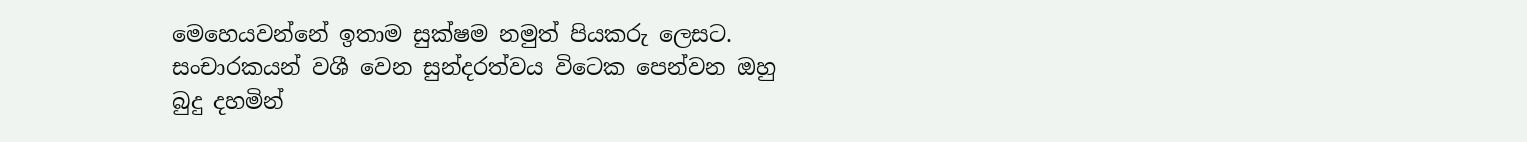මෙහෙයවන්නේ ඉතාම සුක්ෂම නමුත් පියකරු ලෙසට.  සංචාරකයන් වශී වෙන සුන්දරත්වය විටෙක පෙන්වන ඔහු බුදු දහමින්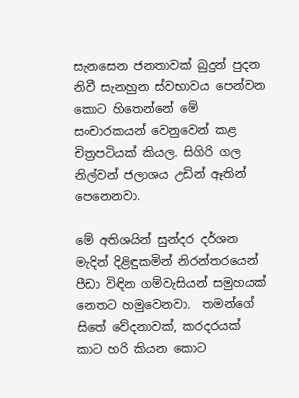සැනසෙන ජනතාවක් බුදුන් පුදන නිවී සැනහුන ස්වභාවය පෙන්වන කොට හිතෙන්නේ මේ සංචාරකයන් වෙනුවෙන් කළ චිත්‍රපටියක් කියල. සිගිරි ගල නිල්වන් ජලාශය උඩින් ඈතින් පෙනෙනවා.

මේ අතිශයින් සුන්දර දර්ශන මැදින් දිළිඳුකමින් නිරන්තරයෙන් පීඩා විඳින ගම්වැසියන් සමුහයක් නෙතට හමුවෙනවා.  තමන්ගේ සිතේ වේදනාවක්, කරදරයක් කාට හරි කියන කොට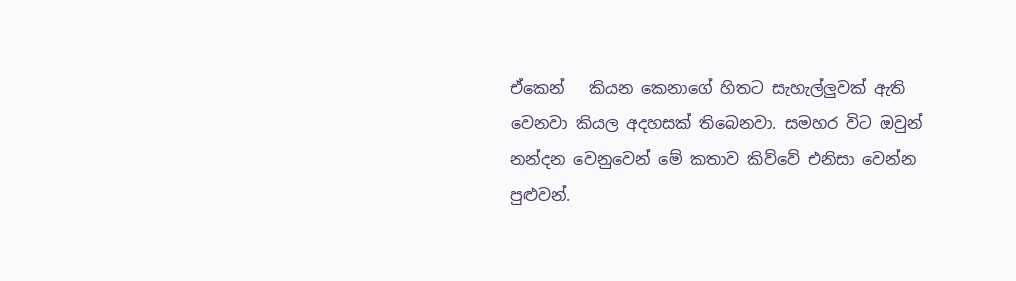ඒකෙන්   කියන කෙනාගේ හිතට සැහැල්ලුවක් ඇති වෙනවා කියල අදහසක් තිබෙනවා. සමහර විට ඔවුන් නන්දන වෙනුවෙන් මේ කතාව කිව්වේ එනිසා වෙන්න පුළුවන්.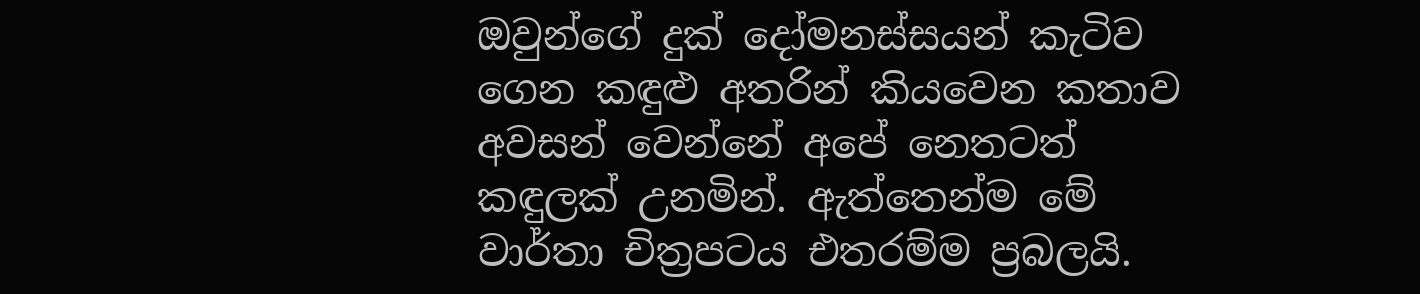ඔවුන්ගේ දුක් දෝමනස්සයන් කැටිව ගෙන කඳුළු අතරින් කියවෙන කතාව අවසන් වෙන්නේ අපේ නෙතටත්  කඳුලක් උනමින්. ඇත්තෙන්ම මේ වාර්තා චිත්‍රපටය එතරම්ම ප්‍රබලයි.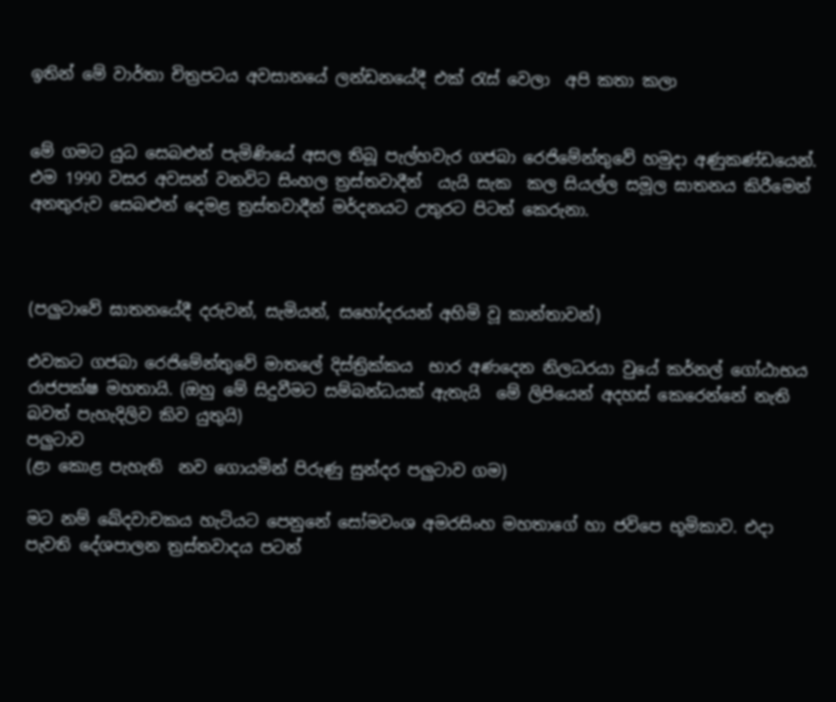ඉතින් මේ වාර්තා චිත්‍රපටය අවසානයේ ලන්ඩනයේදී එක් රැස් වෙලා  අපි කතා කලා


මේ ගමට යුධ සෙබළුන් පැමිණියේ අසල තිබූ පැල්හවැර ගජබා රෙජිමේන්තුවේ හමුදා අණුකණ්ඩයෙන්. එම 1990 වසර අවසන් වනවිට සිංහල ත්‍රස්තවාදීන්  යැයි සැක  කල සියල්ල සමූල ඝාතනය කිරීමෙන් අනතුරුව සෙබළුන් දෙමළ ත්‍රස්තවාදීන් මර්දනයට උතුරට පිටත් කෙරුනා.



(පලුටාවේ ඝාතනයේදී දරුවන්, සැමියන්, සහෝදරයන් අහිමි වූ කාන්තාවන්)

එවකට ගජබා රෙජිමේන්තුවේ මාතලේ දිස්ත්‍රික්කය  භාර අණදෙන නිලධරයා වුයේ කර්නල් ගෝඨාභය රාජපක්ෂ මහතායි. (ඔහු මේ සිදුවීමට සම්බන්ධයක් ඇතැයි  මේ ලිපියෙන් අදහස් කෙරෙන්නේ නැති බවත් පැහැදිලිව කිව යුතුයි)
පලුටාව
(ළා කොළ පැහැති  නව ගොයමින් පිරුණු සුන්දර පලුටාව ගම)

මට නම් ඛේදවාචකය හැටියට පෙනුනේ සෝමවංශ අමරසිංහ මහතාගේ හා ජවිපෙ භූමිකාව. එදා පැවති දේශපාලන ත්‍රස්තවාදය පටන්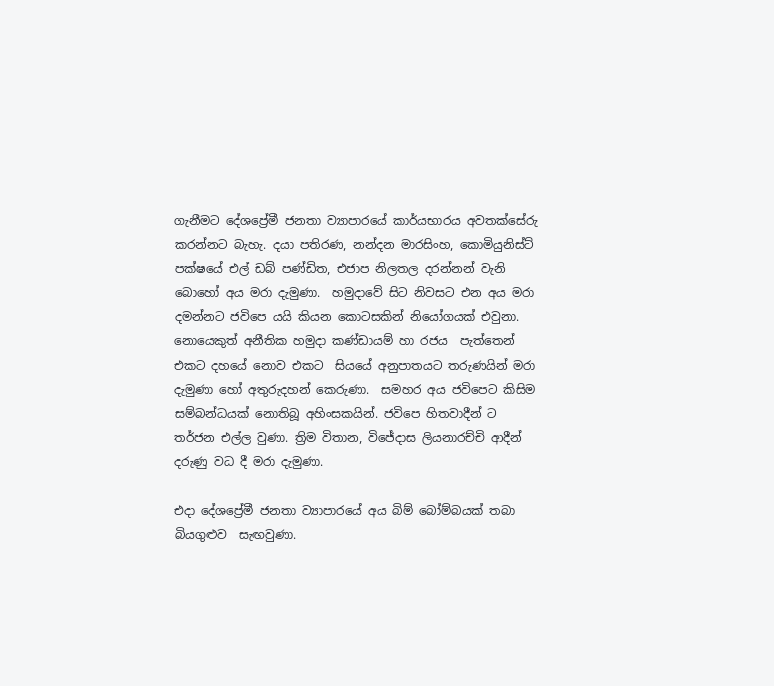ගැනීමට දේශප්‍රේමී ජනතා ව්‍යාපාරයේ කාර්යභාරය අවතක්සේරු කරන්නට බැහැ. දයා පතිරණ, නන්දන මාරසිංහ, කොමියුනිස්ට් පක්ෂයේ එල් ඩබ් පණ්ඩිත, එජාප නිලතල දරන්නන් වැනි  බොහෝ අය මරා දැමුණා.  හමුදාවේ සිට නිවසට එන අය මරා දමන්නට ජවිපෙ යයි කියන කොටසකින් නියෝගයක් එවුනා. නොයෙකුත් අනීතික හමුදා කණ්ඩායම් හා රජය  පැත්තෙන් එකට දහයේ නොව එකට  සියයේ අනුපාතයට තරුණයින් මරා දැමුණා හෝ අතුරුදහන් කෙරුණා.  සමහර අය ජවිපෙට කිසිම සම්බන්ධයක් නොතිබූ අහිංසකයින්. ජවිපෙ හිතවාදීන් ට තර්ජන එල්ල වුණා. ත්‍රිම විතාන, විජේදාස ලියනාරච්චි ආදීන් දරුණු වධ දී මරා දැමුණා.

එදා දේශප්‍රේමී ජනතා ව්‍යාපාරයේ අය බිම් බෝම්බයක් තබා බියගුළුව  සැඟවුණා.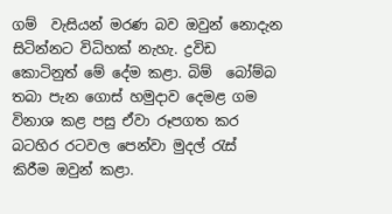ගම්  වැසියන් මරණ බව ඔවුන් නොදැන සිටින්නට විධිහක් නැහැ. ද්‍රවිඩ කොටිනුත් මේ දේම කළා. බිම්  බෝම්බ තබා පැන ගොස් හමුදාව දෙමළ ගම විනාශ කළ පසු ඒවා රූපගත කර බටහිර රටවල පෙන්වා මුදල් රැස්  කිරීම ඔවුන් කළා.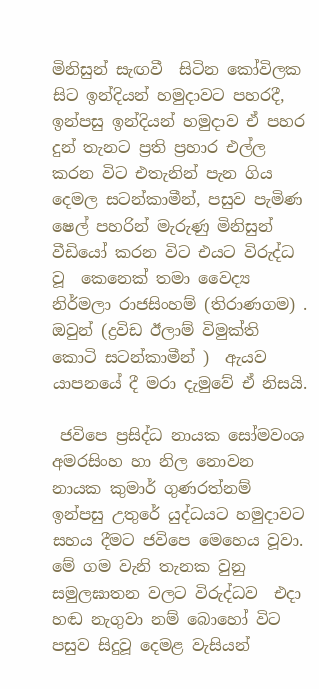මිනිසුන් සැඟවී  සිටින කෝවිලක සිට ඉන්දියන් හමුදාවට පහරදී, ඉන්පසු ඉන්දියන් හමුදාව ඒ පහර දුන් තැනට ප්‍රති ප්‍රහාර එල්ල කරන විට එතැනින් පැන ගිය දෙමල සටන්කාමීන්, පසුව පැමිණ  ෂෙල් පහරින් මැරුණු මිනිසුන් වීඩියෝ කරන විට එයට විරුද්ධ වූ  කෙනෙක් තමා වෛද්‍ය නිර්මලා රාජසිංහම් (තිරාණගම) . ඔවුන් (ද්‍රවිඩ ඊලාම් විමුක්ති කොටි සටන්කාමීන් )  ඇයව යාපනයේ දී මරා දැමුවේ ඒ නිසයි.

 ජවිපෙ ප්‍රසිද්ධ නායක සෝමවංශ අමරසිංහ හා නිල නොවන නායක කුමාර් ගුණරත්නම් ඉන්පසු උතුරේ යුද්ධයට හමුදාවට සහය දීමට ජවිපෙ මෙහෙය වූවා. මේ ගම වැනි තැනක වුනු සමුලඝාතන වලට විරුද්ධව  එදා හඬ නැගුවා නම් බොහෝ විට පසුව සිදුවූ දෙමළ වැසියන්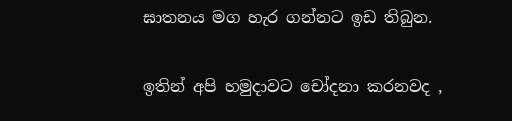ඝාතනය මග හැර ගන්නට ඉඩ තිබුන.

ඉතින් අපි හමුදාවට චෝදනා කරනවද ,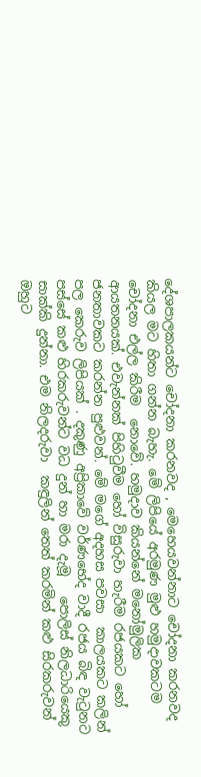දේශපාලකයන්ට චෝදනා කරනවද , මෙහෙයවන්නාට චෝදනා කරනවද කියල මට හිතා ගන්න බැහැ. මේ ලිපියේ අරමුණ මුළු හමුදාවකටම චෝදනා එල්ල කිරීම  නොවේ. හමුදාව කියන්නේ මනෝමුලික ආයතනයක්. එවැන්නක් පිහිටුවීම හෝ විසුරුවා හැරීම රජයකට හෝ ජනතාවකට කරන්න පුළුවන්. මේ මගේ අදහස පවසා  කාලයකට කලින් පල කෙරුව ලිපියක් . දකුණු අප්‍රිකාවේ වර්ණභේද වාදී රජය බිඳ වැටුනට පස්සේ කළු හිරකරුවන්ට වධ දුන් හා මරා දැමූ   පොලිස් නිලධාරියෙකු සාක්කි දුන්නා. එම නිලදරුවා  කඳුලින් තෙත් කරමින් කළු සිරකරුවන් ඔහුට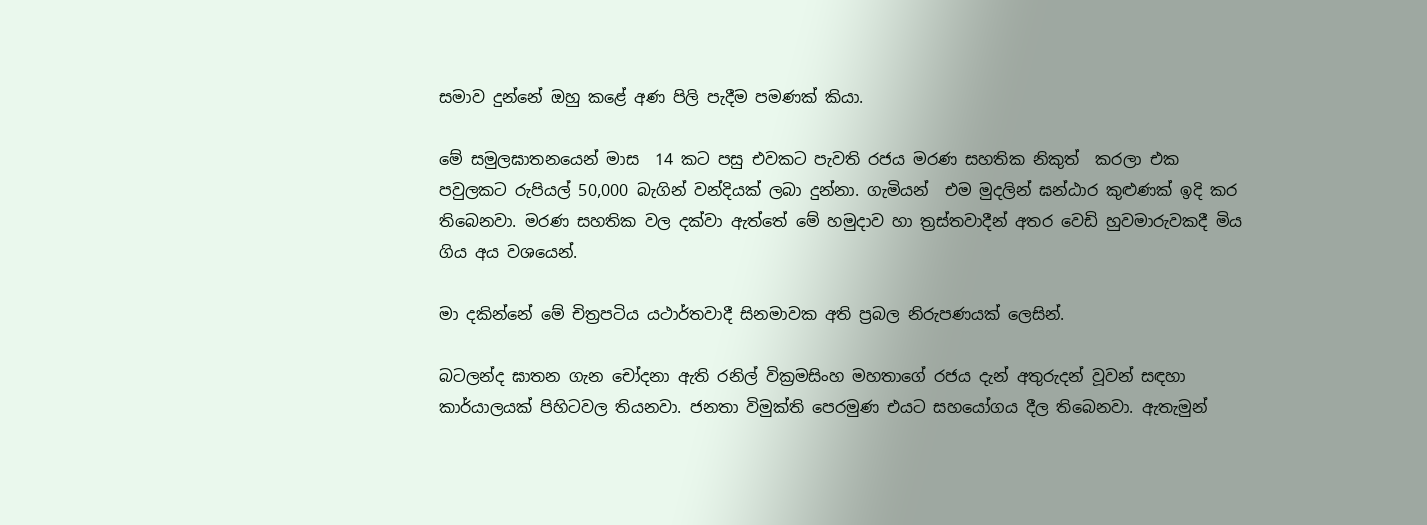සමාව දුන්නේ ඔහු කළේ අණ පිලි පැදීම පමණක් කියා.

මේ සමුලඝාතනයෙන් මාස  14 කට පසු එවකට පැවති රජය මරණ සහතික නිකුත්  කරලා එක පවුලකට රුපියල් 50,000 බැගින් වන්දියක් ලබා දුන්නා. ගැමියන්  එම මුදලින් ඝන්ඨාර කුළුණක් ඉදි කර තිබෙනවා. මරණ සහතික වල දක්වා ඇත්තේ මේ හමුදාව හා ත්‍රස්තවාදීන් අතර වෙඩි හුවමාරුවකදී මිය ගිය අය වශයෙන්.

මා දකින්නේ මේ චිත්‍රපටිය යථාර්තවාදී සිනමාවක අති ප්‍රබල නිරුපණයක් ලෙසින්.

බටලන්ද ඝාතන ගැන චෝදනා ඇති රනිල් වික්‍රමසිංහ මහතාගේ රජය දැන් අතුරුදන් වූවන් සඳහා කාර්යාලයක් පිහිටවල තියනවා. ජනතා විමුක්ති පෙරමුණ එයට සහයෝගය දීල තිබෙනවා. ඇතැමුන්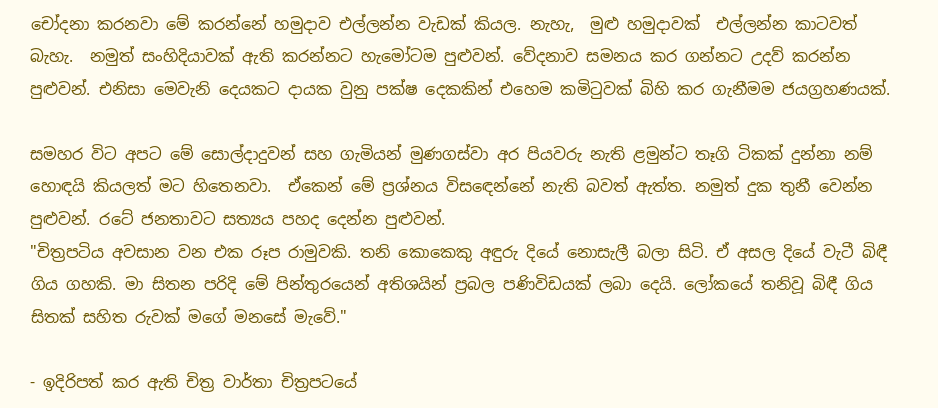චෝදනා කරනවා මේ කරන්නේ හමුදාව එල්ලන්න වැඩක් කියල. නැහැ,  මුළු හමුදාවක්  එල්ලන්න කාටවත් බැහැ.  නමුත් සංහිදියාවක් ඇති කරන්නට හැමෝටම පුළුවන්. වේදනාව සමනය කර ගන්නට උදව් කරන්න පුළුවන්. එනිසා මෙවැනි දෙයකට දායක වුනු පක්ෂ දෙකකින් එහෙම කමිටුවක් බිහි කර ගැනීමම ජයග්‍රහණයක්.

සමහර විට අපට මේ සොල්දාදුවන් සහ ගැමියන් මුණගස්වා අර පියවරු නැති ළමුන්ට තෑගි ටිකක් දුන්නා නම් හොඳයි කියලත් මට හිතෙනවා.  ඒකෙන් මේ ප්‍රශ්නය විසඳෙන්නේ නැති බවත් ඇත්ත. නමුත් දුක තුනී වෙන්න පුළුවන්. රටේ ජනතාවට සත්‍යය පහද දෙන්න පුළුවන්.
"චිත්‍රපටිය අවසාන වන එක රූප රාමුවකි. තනි කොකෙකු අඳුරු දියේ නොසැලී බලා සිටි. ඒ අසල දියේ වැටී බිඳී ගිය ගහකි. මා සිතන පරිදි මේ පින්තුරයෙන් අතිශයින් ප්‍රබල පණිවිඩයක් ලබා දෙයි. ලෝකයේ තනිවූ බිඳී ගිය සිතක් සහිත රුවක් මගේ මනසේ මැවේ."

- ඉදිරිපත් කර ඇති චිත්‍ර වාර්තා චිත්‍රපටයේ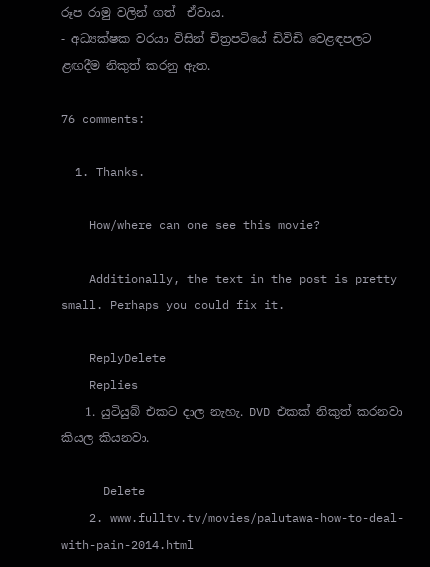රූප රාමු වලින් ගත්  ඒවාය.
- අධ්‍යක්ෂක වරයා විසින් චිත්‍රපටියේ ඩිවිඩි වෙළඳපලට ළඟදීම නිකුත් කරනු ඇත.

76 comments:

  1. Thanks.

    How/where can one see this movie?

    Additionally, the text in the post is pretty small. Perhaps you could fix it.

    ReplyDelete
    Replies
    1. යුටියුබ් එකට දාල නැහැ. DVD එකක් නිකුත් කරනවා කියල කියනවා.

      Delete
    2. www.fulltv.tv/movies/palutawa-how-to-deal-with-pain-2014.html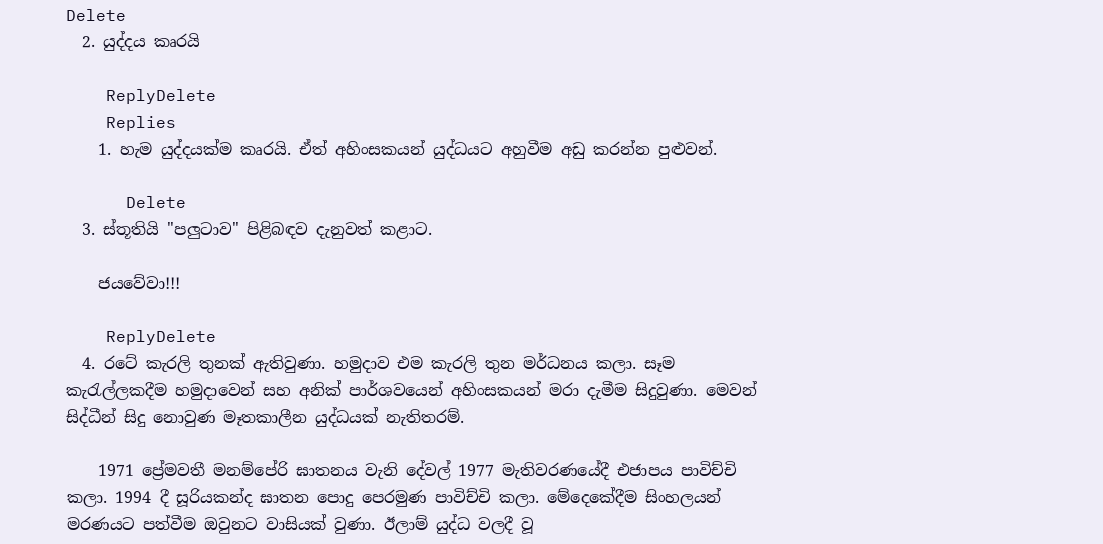Delete
  2. යුද්දය කෘරයි

    ReplyDelete
    Replies
    1. හැම යුද්දයක්ම කෘරයි. ඒත් අහිංසකයන් යුද්ධයට අහුවීම අඩු කරන්න පුළුවන්.

      Delete
  3. ස්තූතියි "පලුටාව" පිළිබඳව දැනුවත් කළාට.

    ජයවේවා!!!

    ReplyDelete
  4. රටේ කැරලි තුනක් ඇතිවුණා. හමුදාව එම කැරලි තුන මර්ධනය කලා. සෑම කැරැල්ලකදීම හමුදාවෙන් සහ අනික් පාර්ශවයෙන් අහිංසකයන් මරා දැමීම සිදුවුණා. මෙවන් සිද්ධීන් සිදු නොවුණ මෑතකාලීන යුද්ධයක් නැතිතරම්.

    1971 ප්‍රේමවතී මනම්පේරි ඝාතනය වැනි දේවල් 1977 මැතිවරණයේදී එජාපය පාවිච්චි කලා. 1994 දී සූරියකන්ද ඝාතන පොදු පෙරමුණ පාවිච්චි කලා. මේදෙකේදීම සිංහලයන් මරණයට පත්වීම ඔවුනට වාසියක් වුණා. ඊලාම් යුද්ධ වලදී වූ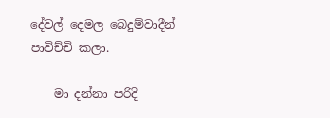දේවල් දෙමල බෙදුම්වාදීන් පාවිච්චි කලා.

    මා දන්නා පරිදි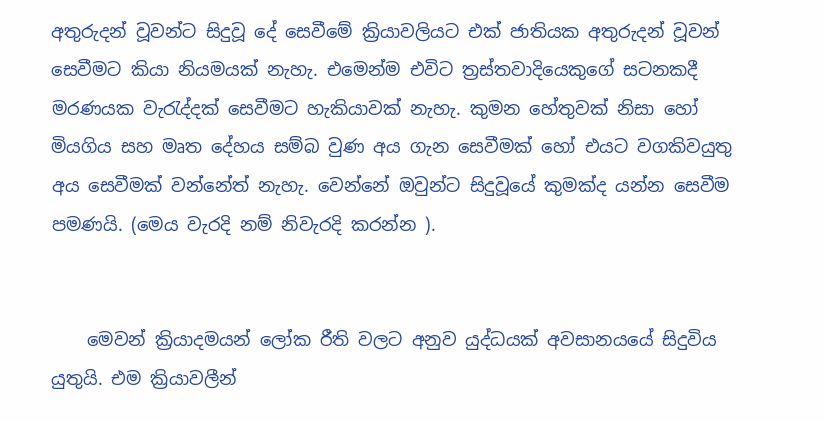අතුරුදන් වූවන්ට සිදුවූ දේ සෙවීමේ ක්‍රියාවලියට එක් ජාතියක අතුරුදන් වූවන් සෙවීමට කියා නියමයක් නැහැ. එමෙන්ම එවිට ත්‍රස්තවාදියෙකුගේ සටනකදී මරණයක වැරැද්දක් සෙවීමට හැකියාවක් නැහැ. කුමන හේතුවක් නිසා හෝ මියගිය සහ මෘත දේහය සම්බ වුණ අය ගැන සෙවීමක් හෝ එයට වගකිවයුතු අය සෙවීමක් වන්නේත් නැහැ. වෙන්නේ ඔවුන්ට සිදුවූයේ කුමක්ද යන්න සෙවීම පමණයි. (මෙය වැරදි නම් නිවැරදි කරන්න ).


    මෙවන් ක්‍රියාදමයන් ලෝක රීති වලට අනුව යුද්ධයක් අවසානයයේ සිදුවිය යුතුයි. එම ක්‍රියාවලීන්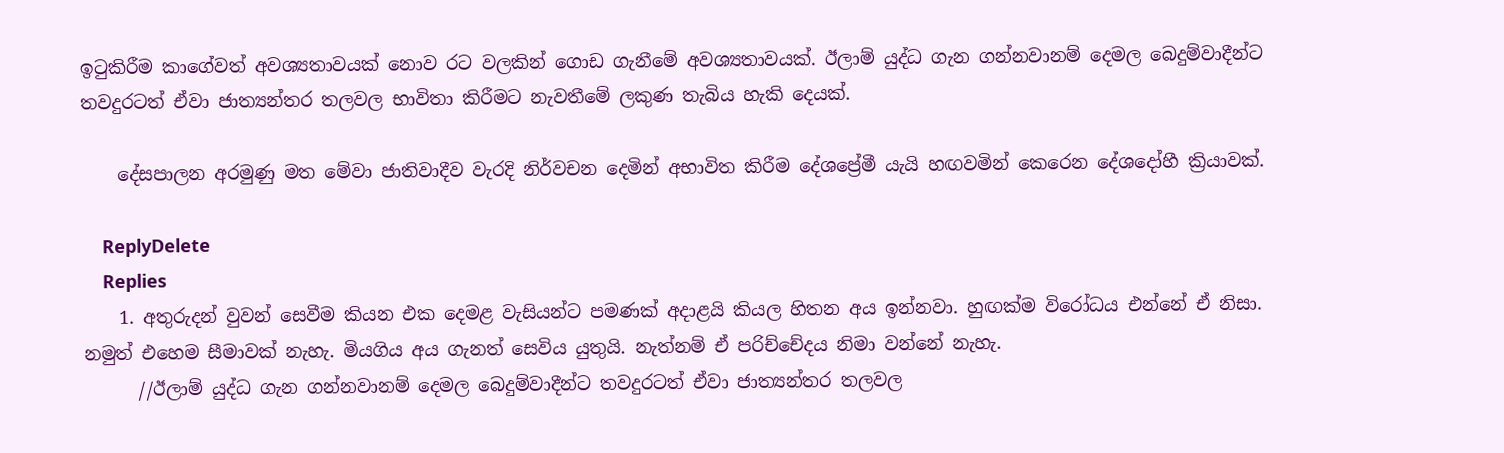ඉටුකිරීම කාගේවත් අවශ්‍යතාවයක් නොව රට වලකින් ගොඩ ගැනීමේ අවශ්‍යතාවයක්. ඊලාම් යුද්ධ ගැන ගන්නවානම් දෙමල බෙදුම්වාදීන්ට තවදුරටත් ඒවා ජාත්‍යන්තර තලවල භාවිතා කිරීමට නැවතීමේ ලකුණ තැබිය හැකි දෙයක්.

    දේසපාලන අරමුණු මත මේවා ජාතිවාදීව වැරදි නිර්වචන දෙමින් අභාවිත කිරීම දේශප්‍රේමී යැයි හඟවමින් කෙරෙන දේශදෝහී ක්‍රියාවක්.

    ReplyDelete
    Replies
    1. අතුරුදන් වුවන් සෙවීම කියන එක දෙමළ වැසියන්ට පමණක් අදාළයි කියල හිතන අය ඉන්නවා. හුඟක්ම විරෝධය එන්නේ ඒ නිසා. නමුත් එහෙම සීමාවක් නැහැ. මියගිය අය ගැනත් සෙවිය යුතුයි. නැත්නම් ඒ පරිච්චේදය නිමා වන්නේ නැහැ.
      //ඊලාම් යුද්ධ ගැන ගන්නවානම් දෙමල බෙදුම්වාදීන්ට තවදුරටත් ඒවා ජාත්‍යන්තර තලවල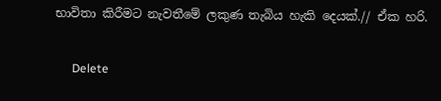භාවිතා කිරීමට නැවතීමේ ලකුණ තැබිය හැකි දෙයක්.// ඒක හරි.

      Delete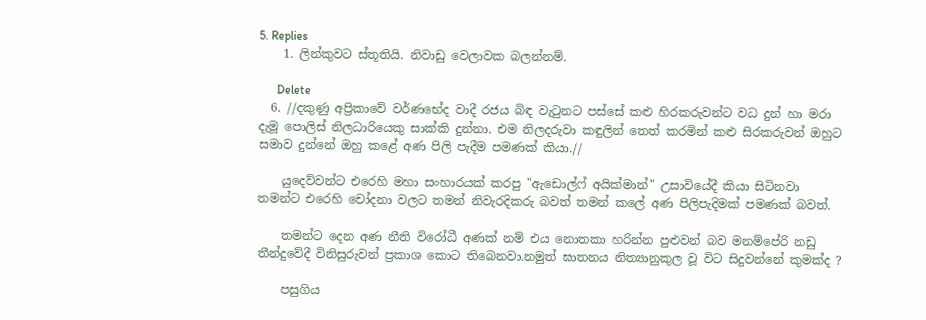5. Replies
    1. ලින්කුවට ස්තූතියි. නිවාඩු වෙලාවක බලන්නම්.

      Delete
  6. //දකුණු අප්‍රිකාවේ වර්ණභේද වාදී රජය බිඳ වැටුනට පස්සේ කළු හිරකරුවන්ට වධ දුන් හා මරා දැමූ පොලිස් නිලධාරියෙකු සාක්කි දුන්නා. එම නිලදරුවා කඳුලින් තෙත් කරමින් කළු සිරකරුවන් ඔහුට සමාව දුන්නේ ඔහු කළේ අණ පිලි පැදීම පමණක් කියා.//

    යුදෙව්වන්ට එරෙහි මහා සංහාරයක් කරපු "ඇඩොල්ෆ් අයික්මාන්" උසාවියේදී කියා සිටිනවා තමන්ට එරෙහි චෝදනා වලට තමන් නිවැරදිකරු බවත් තමන් කලේ අණ පිලිපැදිමක් පමණක් බවත්.

    තමන්ට දෙන අණ නීති විරෝධී අණක් නම් එය නොතකා හරින්න පුළුවන් බව මනම්පේරි නඩු තීන්දුවේදී විනිසුරුවන් ප්‍රකාශ කොට තිබෙනවා.නමුත් ඝාතනය නිත්‍යානුකුල වූ විට සිදුවන්නේ කුමක්ද ?

    පසුගිය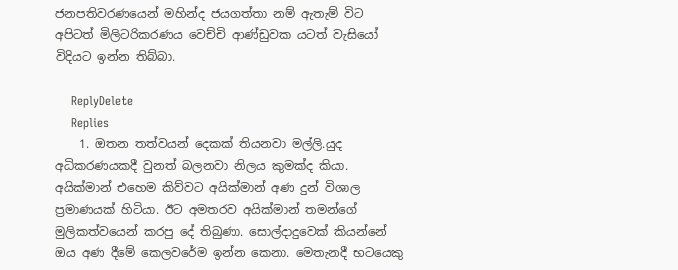ජනපතිවරණයෙන් මහින්ද ජයගත්තා නම් ඇතැම් විට අපිටත් මිලිටරිකරණය වෙච්චි ආණ්ඩුවක යටත් වැසියෝ විදියට ඉන්න තිබ්බා.

    ReplyDelete
    Replies
    1. ඔතන තත්වයන් දෙකක් තියනවා මල්ලි.යුද අධිකරණයකදී වුනත් බලනවා නිලය කුමක්ද කියා. අයික්මාන් එහෙම කිව්වට අයික්මාන් අණ දුන් විශාල ප්‍රමාණයක් හිටියා. ඊට අමතරව අයික්මාන් තමන්ගේ මුලිකත්වයෙන් කරපු දේ තිබුණා. සොල්දාදුවෙක් කියන්නේ ඔය අණ දීමේ කෙලවරේම ඉන්න කෙනා. මෙතැනදී භටයෙකු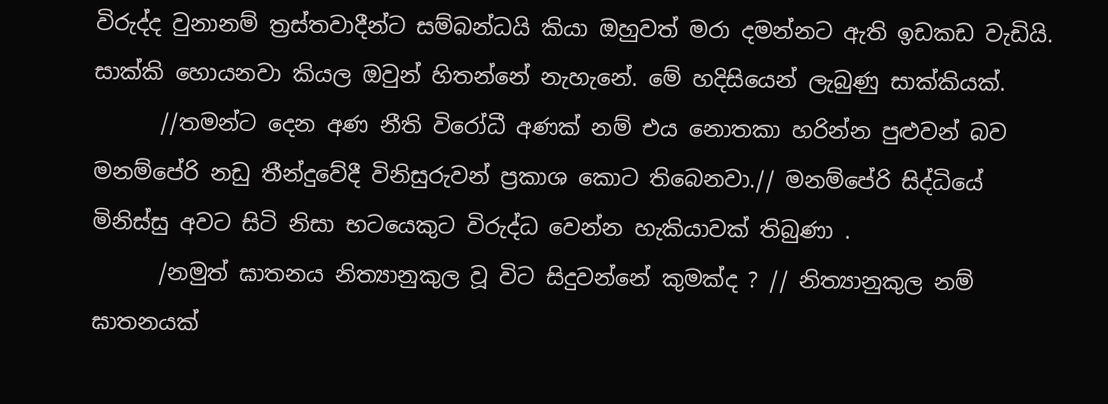විරුද්ද වුනානම් ත්‍රස්තවාදීන්ට සම්බන්ධයි කියා ඔහුවත් මරා දමන්නට ඇති ඉඩකඩ වැඩියි. සාක්කි හොයනවා කියල ඔවුන් හිතන්නේ නැහැනේ. මේ හදිසියෙන් ලැබුණු සාක්කියක්.
      //තමන්ට දෙන අණ නීති විරෝධී අණක් නම් එය නොතකා හරින්න පුළුවන් බව මනම්පේරි නඩු තීන්දුවේදී විනිසුරුවන් ප්‍රකාශ කොට තිබෙනවා.// මනම්පේරි සිද්ධියේ මිනිස්සු අවට සිටි නිසා භටයෙකුට විරුද්ධ වෙන්න හැකියාවක් තිබුණා .
      /නමුත් ඝාතනය නිත්‍යානුකුල වූ විට සිදුවන්නේ කුමක්ද ? // නිත්‍යානුකුල නම් ඝාතනයක්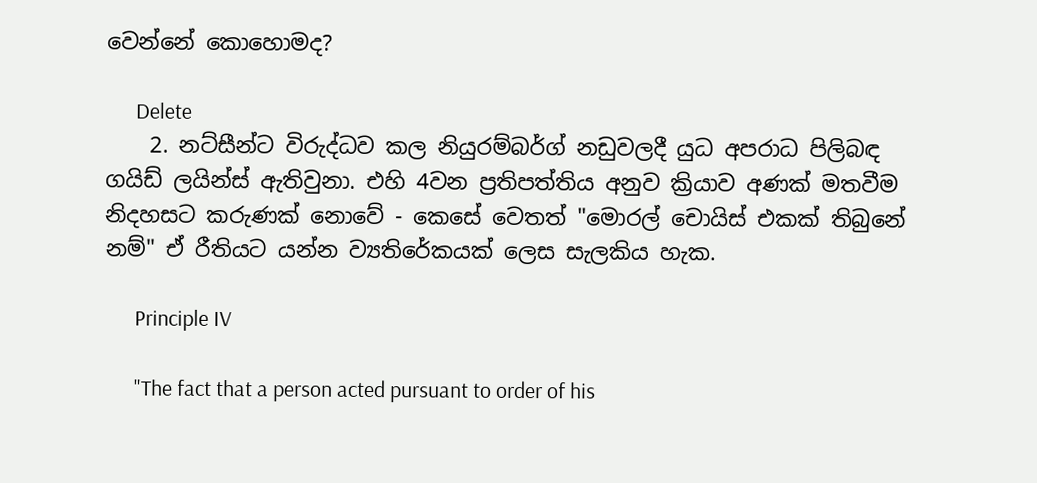වෙන්නේ කොහොමද?

      Delete
    2. නට්සීන්ට විරුද්ධව කල නියුරම්බර්ග් නඩුවලදී යුධ අපරාධ පිලිබඳ ගයිඩ් ලයින්ස් ඇතිවුනා. එහි 4වන ප්‍රතිපත්තිය අනුව ක්‍රියාව අණක් මතවීම නිදහසට කරුණක් නොවේ - කෙසේ වෙතත් "මොරල් චොයිස් එකක් තිබුනේ නම්" ඒ රීතියට යන්න ව්‍යතිරේකයක් ලෙස සැලකිය හැක.

      Principle IV

      "The fact that a person acted pursuant to order of his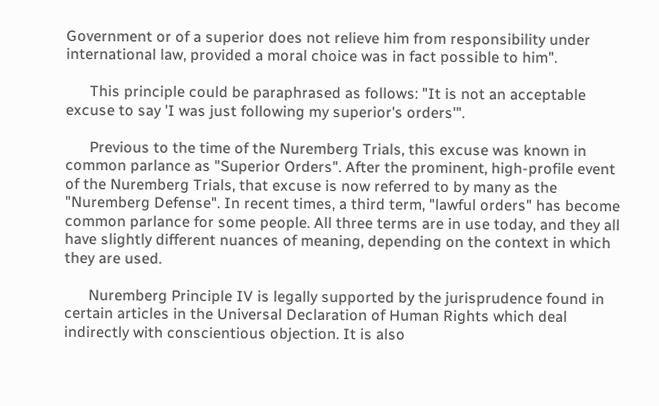Government or of a superior does not relieve him from responsibility under international law, provided a moral choice was in fact possible to him".

      This principle could be paraphrased as follows: "It is not an acceptable excuse to say 'I was just following my superior's orders'".

      Previous to the time of the Nuremberg Trials, this excuse was known in common parlance as "Superior Orders". After the prominent, high-profile event of the Nuremberg Trials, that excuse is now referred to by many as the "Nuremberg Defense". In recent times, a third term, "lawful orders" has become common parlance for some people. All three terms are in use today, and they all have slightly different nuances of meaning, depending on the context in which they are used.

      Nuremberg Principle IV is legally supported by the jurisprudence found in certain articles in the Universal Declaration of Human Rights which deal indirectly with conscientious objection. It is also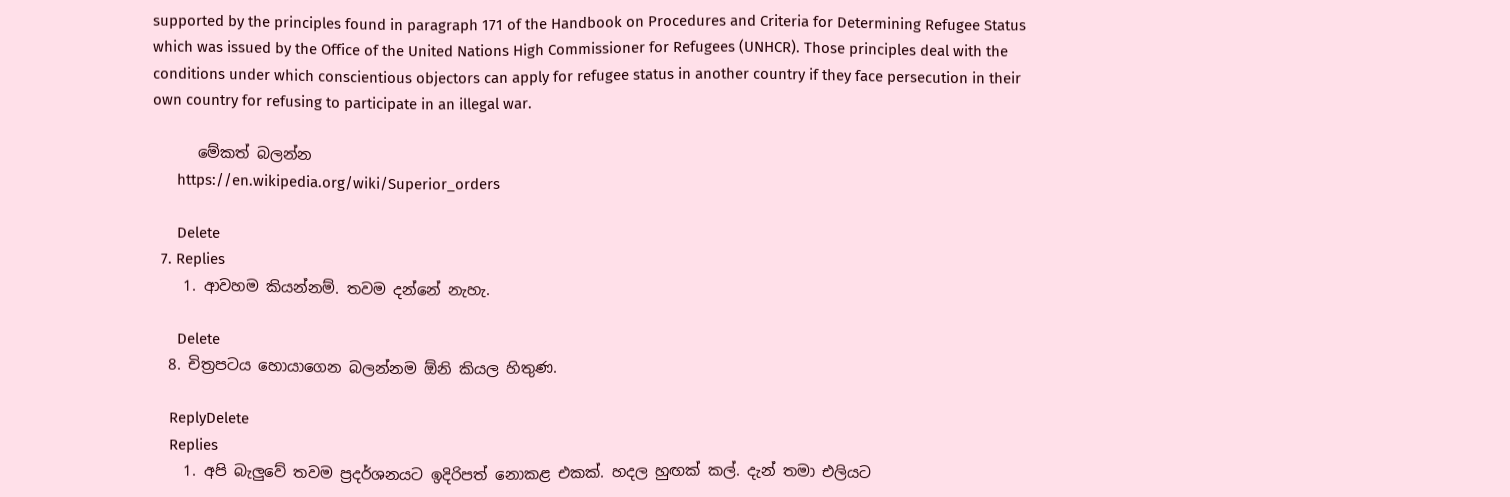supported by the principles found in paragraph 171 of the Handbook on Procedures and Criteria for Determining Refugee Status which was issued by the Office of the United Nations High Commissioner for Refugees (UNHCR). Those principles deal with the conditions under which conscientious objectors can apply for refugee status in another country if they face persecution in their own country for refusing to participate in an illegal war.

      මේකත් බලන්න
      https://en.wikipedia.org/wiki/Superior_orders

      Delete
  7. Replies
    1. ආවහම කියන්නම්. තවම දන්නේ නැහැ.

      Delete
  8. චිත්‍රපටය හොයාගෙන බලන්නම ඕනි කියල හිතුණ.

    ReplyDelete
    Replies
    1. අපි බැලුවේ තවම ප්‍රදර්ශනයට ඉදිරිපත් නොකළ එකක්. හදල හුඟක් කල්. දැන් තමා එලියට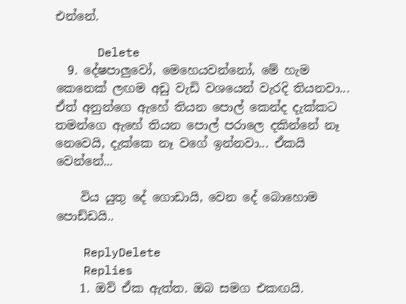එන්නේ.

      Delete
  9. දේෂපාලුවෝ, මෙහෙයවන්නෝ, මේ හැම කෙනෙක් ලඟම අඩු වැඩි වශයෙන් වැරදි තියනවා... ඒත් අනුන්ගෙ ඇහේ තියන පොල් කෙන්ද දැක්කට තමන්ගෙ ඇහේ තියන පොල් පරාලෙ දකින්නේ නෑ නෙවෙයි, දැක්කෙ නෑ වගේ ඉන්නවා... ඒකයි වෙන්නේ...

    විය යුතු දේ ගොඩායි, වෙන දේ බොහොම පොඩ්ඩයි..

    ReplyDelete
    Replies
    1. ඔව් ඒක ඇත්ත. ඔබ සමග එකඟයි.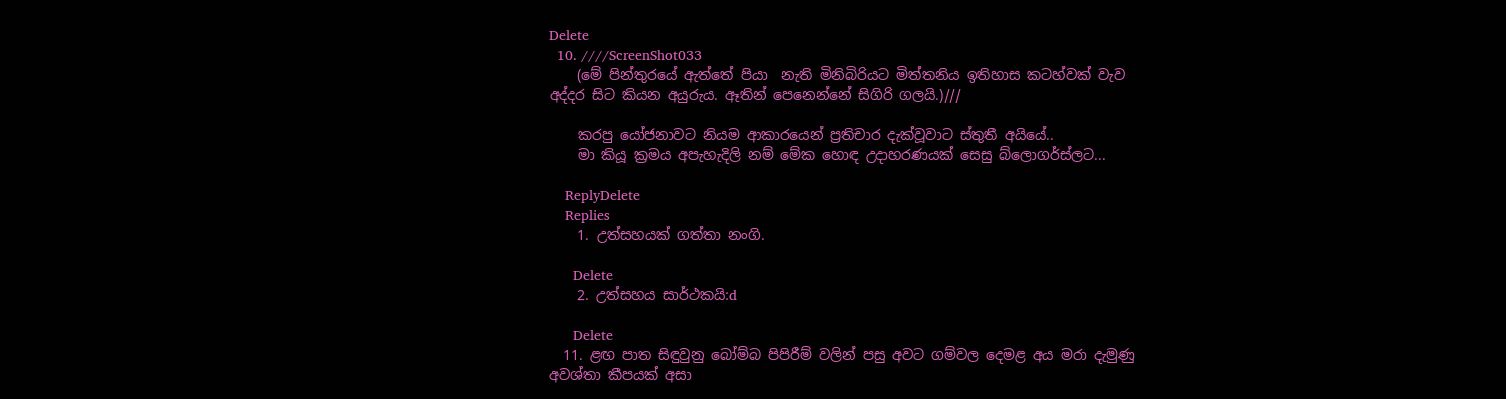Delete
  10. ////ScreenShot033
    (මේ පින්තුරයේ ඇත්තේ පියා  නැති මිනිබිරියට මිත්තනිය ඉතිහාස කටහ්වක් වැව අද්දර සිට කියන අයුරුය. ඈතින් පෙනෙන්නේ සිගිරි ගලයි.)///

    කරපු යෝජනාවට නියම ආකාරයෙන් ප්‍රතිචාර දැක්වූවාට ස්තුතී අයියේ..
    මා කියූ ක්‍රමය අපැහැදිලි නම් මේක හොඳ උදාහරණයක් සෙසු බ්ලොගර්ස්ලට...

    ReplyDelete
    Replies
    1. උත්සහයක් ගත්තා නංගි.

      Delete
    2. උත්සහය සාර්ථකයි:d

      Delete
  11. ළඟ පාත සිඳුවුනු බෝම්බ පිපිරීම් වලින් පසු අවට ගම්වල දෙමළ අය මරා දැමුණු අවශ්තා කීපයක් අසා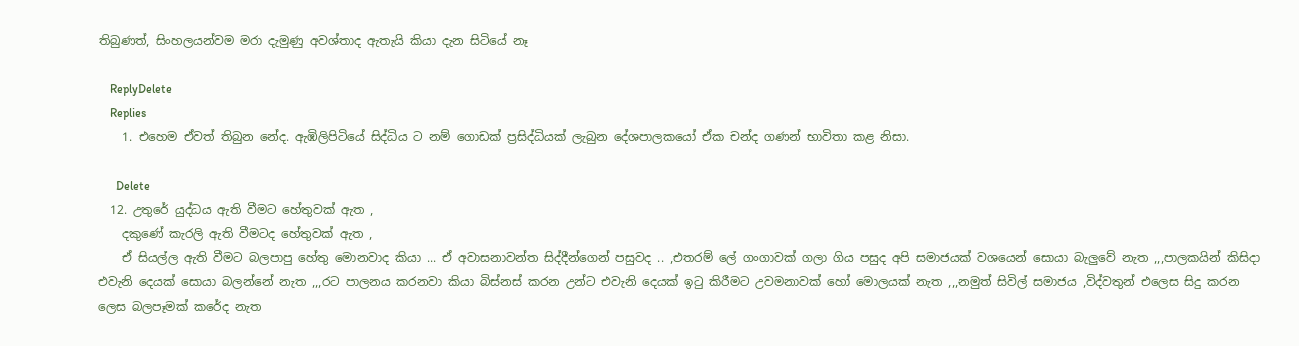තිබුණත්, සිංහලයන්වම මරා දැමුණු අවශ්තාද ඇතැයි කියා දැන සිටියේ නෑ

    ReplyDelete
    Replies
    1. එහෙම ඒවත් තිබුන නේද. ඇඹිලිපිටියේ සිද්ධිය ට නම් ගොඩක් ප්‍රසිද්ධියක් ලැබුන දේශපාලකයෝ ඒක චන්ද ගණන් භාවිතා කළ නිසා.

      Delete
  12. උතුරේ යුද්ධය ඇති වීමට හේතුවක් ඇත ,
    දකුණේ කැරලි ඇති වීමටද හේතුවක් ඇත ,
    ඒ සියල්ල ඇති වීමට බලපාපු හේතු මොනවාද කියා ... ඒ අවාසනාවන්ත සිද්දීන්ගෙන් පසුවද .. ,එතරම් ලේ ගංගාවක් ගලා ගිය පසුද අපි සමාජයක් වශයෙන් සොයා බැලුවේ නැත ,,,පාලකයින් කිසිදා එවැනි දෙයක් සොයා බලන්නේ නැත ,,,රට පාලනය කරනවා කියා බිස්නස් කරන උන්ට එවැනි දෙයක් ඉටු කිරීමට උවමනාවක් හෝ මොලයක් නැත ,,,නමුත් සිවිල් සමාජය ,විද්වතුන් එලෙස සිදු කරන ලෙස බලපෑමක් කරේද නැත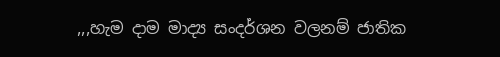,,,හැම දාම මාද්‍ය සංදර්ශන වලනම් ජාතික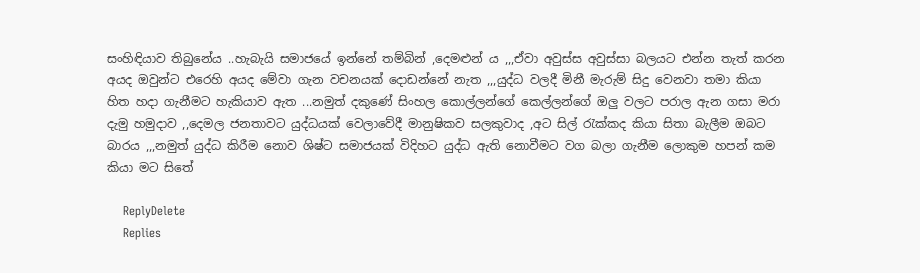සංහිඳියාව තිබුනේය ..හැබැයි සමාජයේ ඉන්නේ තම්බින් ,දෙමළුන් ය ,,,ඒවා අවුස්ස අවුස්සා බලයට එන්න තැත් කරන අයද ඔවුන්ට එරෙහි අයද මේවා ගැන වචනයක් දොඩන්නේ නැත ,,,යුද්ධ වලදී මිනී මැරුම් සිදු වෙනවා තමා කියා හිත හදා ගැනීමට හැකියාව ඇත ...නමුත් දකුණේ සිංහල කොල්ලන්ගේ කෙල්ලන්ගේ ඔලු වලට පරාල ඇන ගසා මරා දැමු හමුදාව ,,දෙමල ජනතාවට යුද්ධයක් වෙලාවේදී මානුෂිකව සලකුවාද ,අට සිල් රැක්කද කියා සිතා බැලීම ඔබට බාරය ,,,නමුත් යුද්ධ කිරීම නොව ශිෂ්ට සමාජයක් විදිහට යුද්ධ ඇති නොවීමට වග බලා ගැනීම ලොකුම හපන් කම කියා මට සිතේ

    ReplyDelete
    Replies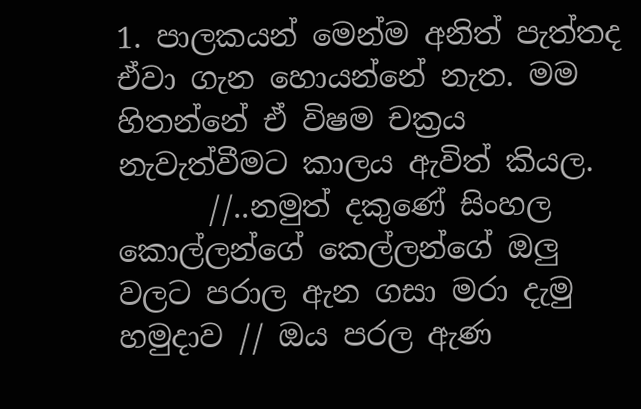1. පාලකයන් මෙන්ම අනිත් පැත්තද ඒවා ගැන හොයන්නේ නැත. මම හිතන්නේ ඒ විෂම චක්‍රය නැවැත්වීමට කාලය ඇවිත් කියල.
      //..නමුත් දකුණේ සිංහල කොල්ලන්ගේ කෙල්ලන්ගේ ඔලු වලට පරාල ඇන ගසා මරා දැමු හමුදාව // ඔය පරල ඇණ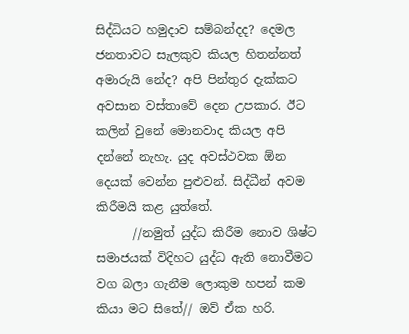සිද්ධියට හමුදාව සම්බන්දද? දෙමල ජනතාවට සැලකුව කියල හිතන්නත් අමාරුයි නේද? අපි පින්තුර දැක්කට අවසාන වස්තාවේ දෙන උපකාර. ඊට කලින් වුනේ මොනවාද කියල අපි දන්නේ නැහැ. යුද අවස්ථවක ඕන දෙයක් වෙන්න පුළුවන්. සිද්ධීන් අවම කිරීමයි කළ යුත්තේ.
      //නමුත් යුද්ධ කිරීම නොව ශිෂ්ට සමාජයක් විදිහට යුද්ධ ඇති නොවීමට වග බලා ගැනීම ලොකුම හපන් කම කියා මට සිතේ// ඔව් ඒක හරි.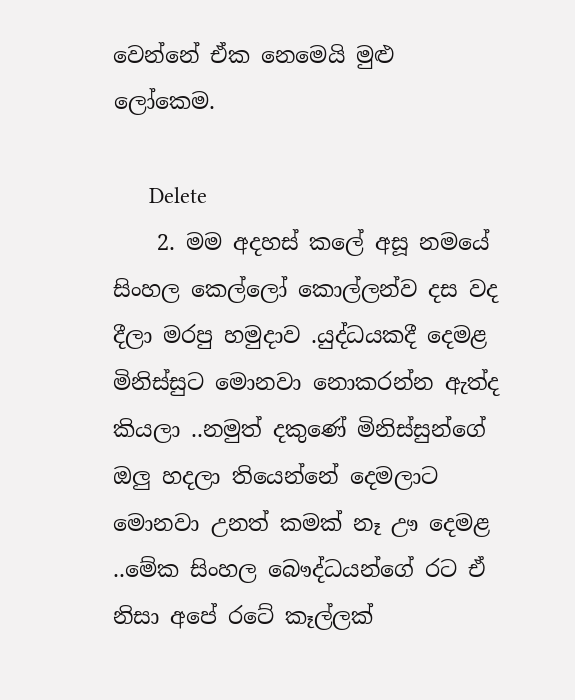වෙන්නේ ඒක නෙමෙයි මුළු ලෝකෙම.

      Delete
    2. මම අදහස් කලේ අසූ නමයේ සිංහල කෙල්ලෝ කොල්ලන්ව දස වද දීලා මරපු හමුදාව .යුද්ධයකදී දෙමළ මිනිස්සුට මොනවා නොකරන්න ඇත්ද කියලා ..නමුත් දකුණේ මිනිස්සුන්ගේ ඔලු හදලා තියෙන්නේ දෙමලාට මොනවා උනත් කමක් නෑ ඌ දෙමළ ..මේක සිංහල බෞද්ධයන්ගේ රට ඒ නිසා අපේ රටේ කෑල්ලක්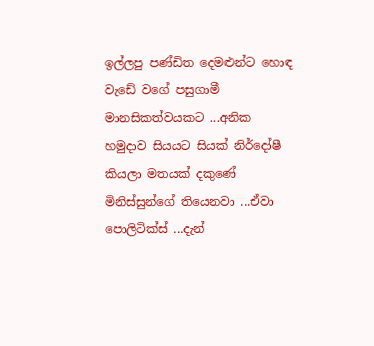ඉල්ලපු පණ්ඩිත දෙමළුන්ට හොඳ වැඩේ වගේ පසුගාමී මානසිකත්වයකට ...අනික හමුදාව සියයට සියක් නිර්දෝෂී කියලා මතයක් දකුණේ මිනිස්සුන්ගේ තියෙනවා ...ඒවා පොලිටික්ස් ...දැන්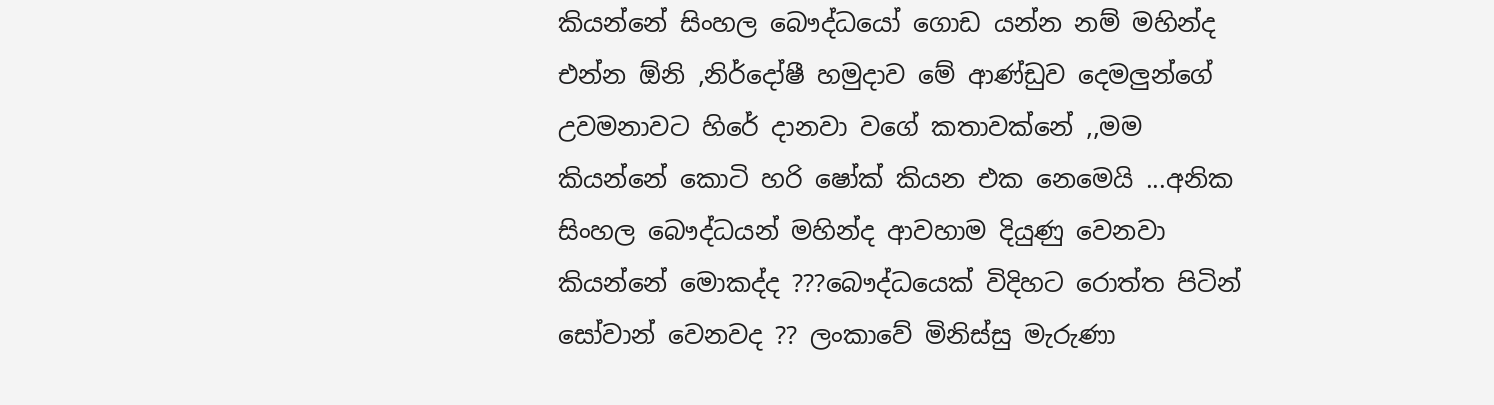කියන්නේ සිංහල බෞද්ධයෝ ගොඩ යන්න නම් මහින්ද එන්න ඕනි ,නිර්දෝෂී හමුදාව මේ ආණ්ඩුව දෙමලුන්ගේ උවමනාවට හිරේ දානවා වගේ කතාවක්නේ ,,මම කියන්නේ කොටි හරි ෂෝක් කියන එක නෙමෙයි ...අනික සිංහල බෞද්ධයන් මහින්ද ආවහාම දියුණු වෙනවා කියන්නේ මොකද්ද ???බෞද්ධයෙක් විදිහට රොත්ත පිටින් සෝවාන් වෙනවද ?? ලංකාවේ මිනිස්සු මැරුණා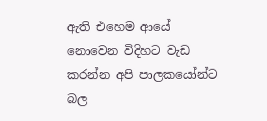ඇති එහෙම ආයේ නොවෙන විදිහට වැඩ කරන්න අපි පාලකයෝන්ට බල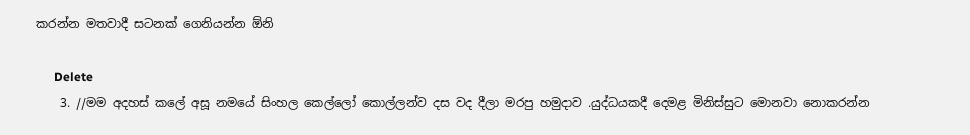කරන්න මතවාදී සටනක් ගෙනියන්න ඕනි

      Delete
    3. //මම අදහස් කලේ අසූ නමයේ සිංහල කෙල්ලෝ කොල්ලන්ව දස වද දීලා මරපු හමුදාව .යුද්ධයකදී දෙමළ මිනිස්සුට මොනවා නොකරන්න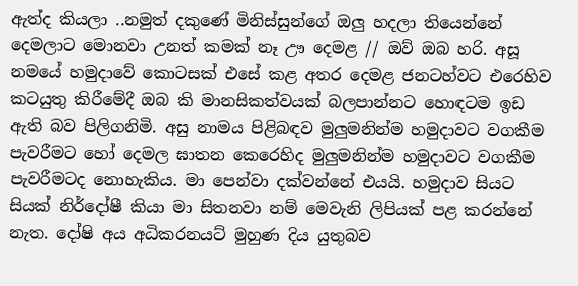ඇත්ද කියලා ..නමුත් දකුණේ මිනිස්සුන්ගේ ඔලු හදලා තියෙන්නේ දෙමලාට මොනවා උනත් කමක් නෑ ඌ දෙමළ // ඔව් ඔබ හරි. අසූ නමයේ හමුදාවේ කොටසක් එසේ කළ අතර දෙමළ ජනටහ්වට එරෙහිව කටයුතු කිරීමේදී ඔබ කි මානසිකත්වයක් බලපාන්නට හොඳටම ඉඩ ඇති බව පිලිගනිමි. අසු නාමය පිළිබඳව මුලුමනින්ම හමුදාවට වගකීම පැවරීමට හෝ දෙමල ඝාතන කෙරෙහිද මුලුමනින්ම හමුදාවට වගකීම පැවරීමටද නොහැකිය. මා පෙන්වා දක්වන්නේ එයයි. හමුදාව සියට සියක් නිර්දෝෂී කියා මා සිතනවා නම් මෙවැනි ලිපියක් පළ කරන්නේ නැත. දෝෂි අය අධිකරනයට් මුහුණ දිය යුතුබව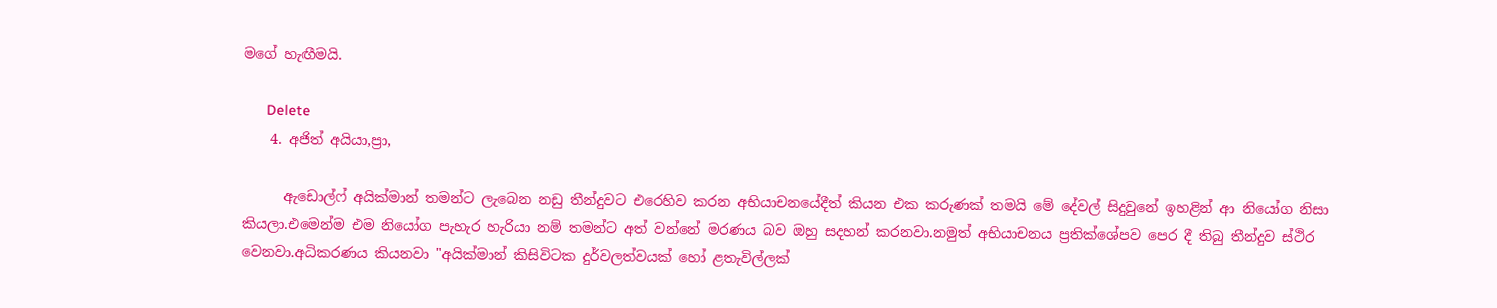මගේ හැඟීමයි.

      Delete
    4. අජිත් අයියා,ප්‍රා,

      ඇඩොල්ෆ් අයික්මාන් තමන්ට ලැබෙන නඩු තීන්දුවට එරෙහිව කරන අභියාචනයේදීත් කියන එක කරුණක් තමයි මේ දේවල් සිදුවුනේ ඉහළින් ආ නියෝග නිසා කියලා.එමෙන්ම එම නියෝග පැහැර හැරියා නම් තමන්ට අත් වන්නේ මරණය බව ඔහු සදහන් කරනවා.නමුත් අභියාචනය ප්‍රතික්ශේපව පෙර දී තිබු තීන්දුව ස්ථිර වෙනවා.අධිකරණය කියනවා "අයික්මාන් කිසිවිටක දුර්වලත්වයක් හෝ ළතැවිල්ලක්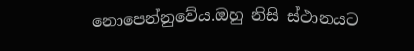නොපෙන්නුවේය.ඔහු නිසි ස්ථානයට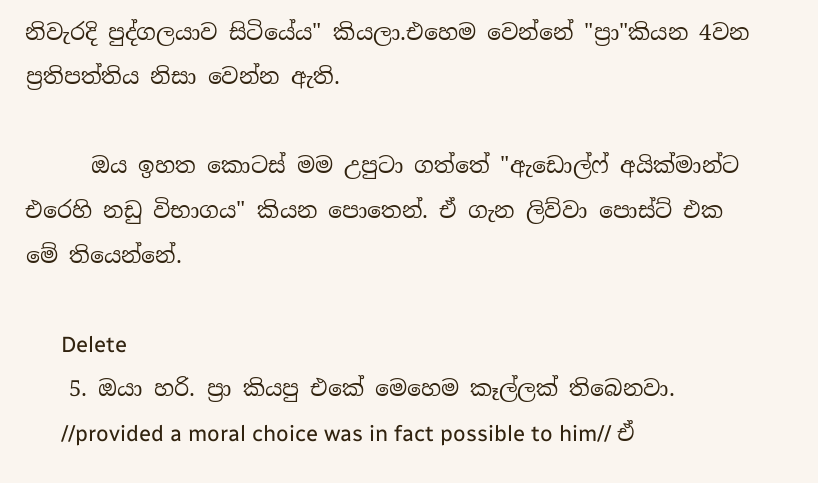නිවැරදි පුද්ගලයාව සිටියේය" කියලා.එහෙම වෙන්නේ "ප්‍රා"කියන 4වන ප්‍රතිපත්තිය නිසා වෙන්න ඇති.

      ඔය ඉහත කොටස් මම උපුටා ගත්තේ "ඇඩොල්ෆ් අයික්මාන්ට එරෙහි නඩු විභාගය" කියන පොතෙන්. ඒ ගැන ලිව්වා පොස්ට් එක මේ තියෙන්නේ.

      Delete
    5. ඔයා හරි. ප්‍රා කියපු එකේ මෙහෙම කෑල්ලක් තිබෙනවා.
      //provided a moral choice was in fact possible to him// ඒ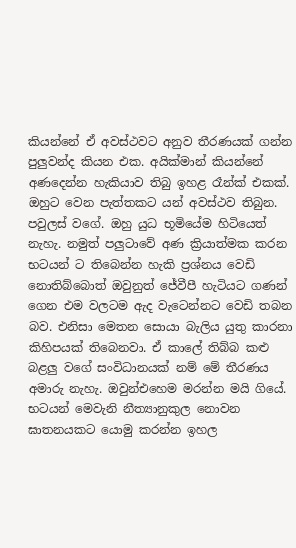කියන්නේ ඒ අවස්ථවට අනුව තීරණයක් ගන්න පුලුවන්ද කියන එක. අයික්මාන් කියන්නේ අණදෙන්න හැකියාව තිබු ඉහළ රෑන්ක් එකක්. ඔහුට වෙන පැත්තකට යන් අවස්ථව තිබුන. පවුලස් වගේ. ඔහු යුධ භූමියේම හිටියෙත් නැහැ. නමුත් පලුටාවේ අණ ක්‍රියාත්මක කරන භටයන් ට තිබෙන්න හැකි ප්‍රශ්නය වෙඩි නොතිබ්බොත් ඔවුනුත් ජේවීපී හැටියට ගණන් ගෙන එම වලටම ඇද වැටෙන්නට වෙඩි තබන බව. එනිසා මෙතන සොයා බැලිය යුතු කාරනා කිහිපයක් තිබෙනවා. ඒ කාලේ තිබ්බ කළු බළලු වගේ සංවිධානයක් නම් මේ තීරණය අමාරු නැහැ. ඔවුන්එහෙම මරන්න මයි ගියේ. භටයන් මෙවැනි නීත්‍යානුකුල නොවන ඝාතනයකට යොමු කරන්න ඉහල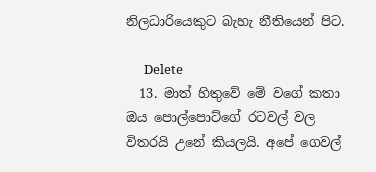නිලධාරියෙකුට බැහැ නීතියෙන් පිට.

      Delete
  13. මාත් හිතුවේ මේ වගේ කතා ඔය පොල්පොට්ගේ රටවල් වල විතරයි උනේ කියලයි. අපේ ගෙවල්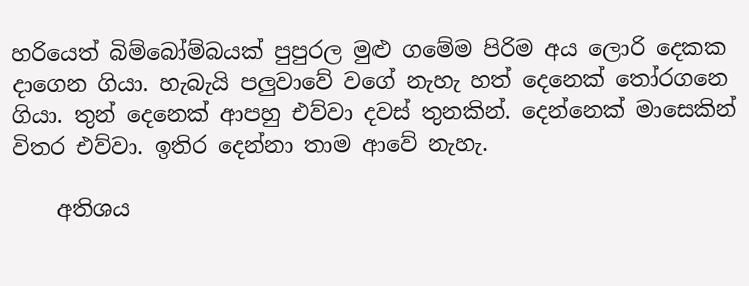හරියෙත් බිම්බෝම්බයක් පුපුරල මුළු ගමේම පිරිම අය ලොරි දෙකක දාගෙන ගියා. හැබැයි පලුවාවේ වගේ නැහැ හත් දෙනෙක් තෝරගනෙ ගියා. තුන් දෙනෙක් ආපහු එව්වා දවස් තුනකින්. දෙන්නෙක් මාසෙකින් විතර එව්වා. ඉතිර දෙන්නා තාම ආවේ නැහැ.

    අතිශය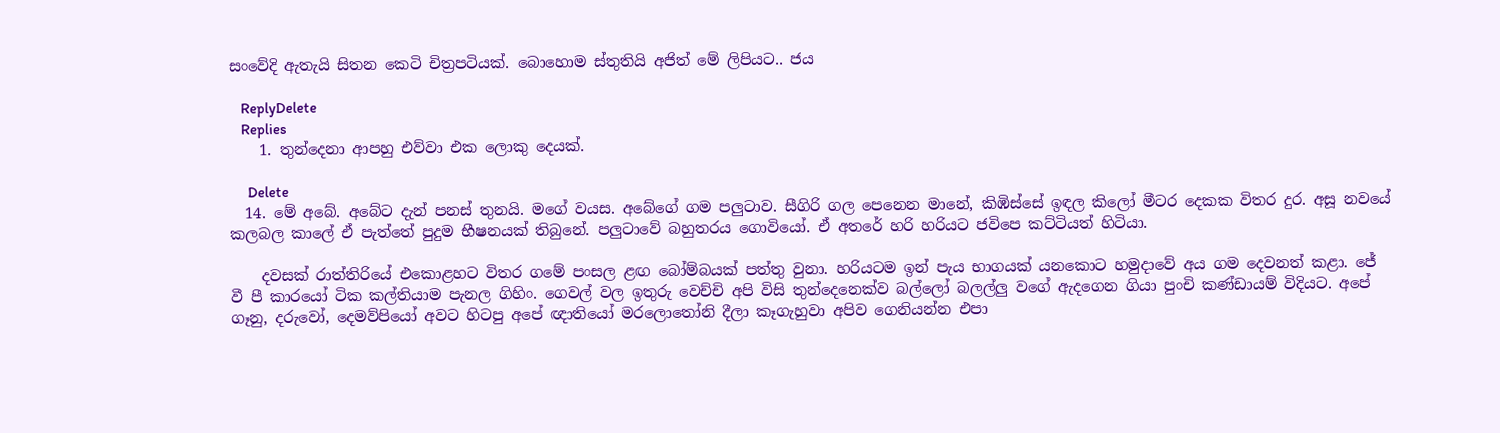සංවේදි ඇතැයි සිතන කෙටි චිත්‍රපටියක්. බොහොම ස්තුතියි අජිත් මේ ලිපියට.. ජය

    ReplyDelete
    Replies
    1. තුන්දෙනා ආපහු එව්වා එක ලොකු දෙයක්.

      Delete
  14. මේ අබේ. අබේට දැන් පනස් තුනයි. මගේ වයස. අබේගේ ගම පලුටාව. සීගිරි ගල පෙනෙන මානේ, කිඹිස්සේ ඉඳල කිලෝ මීටර දෙකක විතර දුර. අසූ නවයේ කලබල කාලේ ඒ පැත්තේ පුදුම භීෂනයක් තිබුනේ. පලුටාවේ බහුතරය ගොවියෝ. ඒ අතරේ හරි හරියට ජවිපෙ කට්ටියත් හිටියා.

    දවසක් රාත්තිරියේ එකොළහට විතර ගමේ පංසල ළඟ බෝම්බයක් පත්තු වුනා. හරියටම ඉන් පැය භාගයක් යනකොට හමුදාවේ අය ගම දෙවනත් කළා. ජේ වී පී කාරයෝ ටික කල්තියාම පැනල ගිහිං. ගෙවල් වල ඉතුරු වෙච්චි අපි විසි තුන්දෙනෙක්ව බල්ලෝ බලල්ලු වගේ ඇදගෙන ගියා පුංචි කණ්ඩායම් විදියට. අපේ ගෑනු, දරුවෝ, දෙමව්පියෝ අවට හිටපු අපේ ඥාතියෝ මරලොතෝනි දීලා කෑගැහුවා අපිව ගෙනියන්න එපා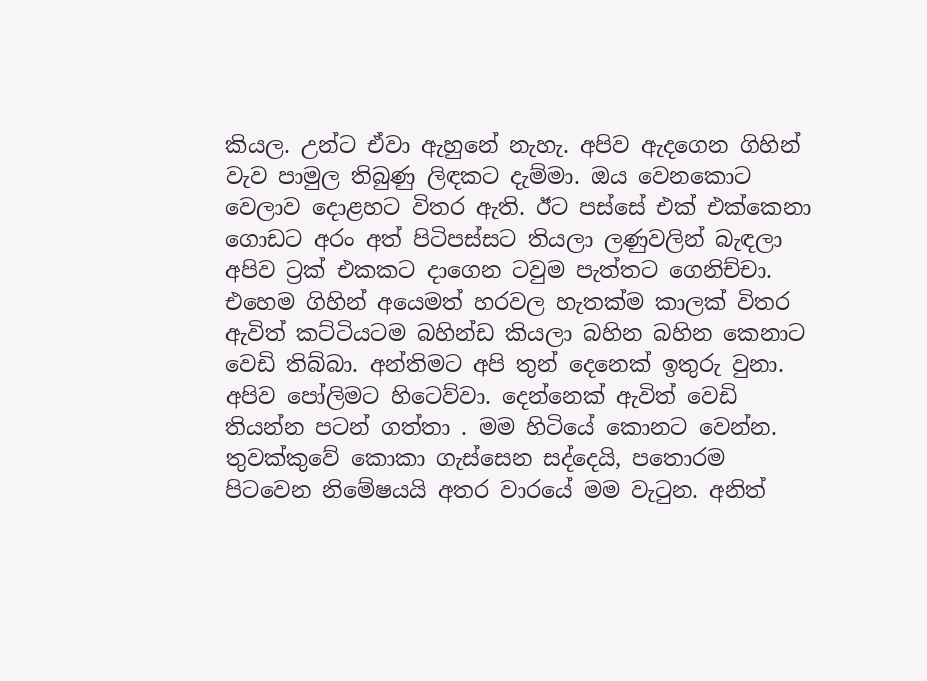කියල. උන්ට ඒවා ඇහුනේ නැහැ. අපිව ඇදගෙන ගිහින් වැව පාමුල තිබුණු ලිඳකට දැම්මා. ඔය වෙනකොට වෙලාව දොළහට විතර ඇති. ඊට පස්සේ එක් එක්කෙනා ගොඩට අරං අත් පිටිපස්සට තියලා ලණුවලින් බැඳලා අපිව ට්‍රක් එකකට දාගෙන ටවුම පැත්තට ගෙනිච්චා. එහෙම ගිහින් අයෙමත් හරවල හැතක්ම කාලක් විතර ඇවිත් කට්ටියටම බහින්ඩ කියලා බහින බහින කෙනාට වෙඩි තිබ්බා. අන්තිමට අපි තුන් දෙනෙක් ඉතුරු වුනා. අපිව පෝලිමට හිටෙව්වා. දෙන්නෙක් ඇවිත් වෙඩි තියන්න පටන් ගත්තා . මම හිටියේ කොනට වෙන්න. තුවක්කුවේ කොකා ගැස්සෙන සද්දෙයි, පතොරම පිටවෙන නිමේෂයයි අතර වාරයේ මම වැටුන. අනිත්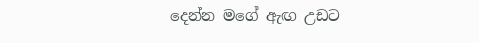දෙන්න මගේ ඇඟ උඩට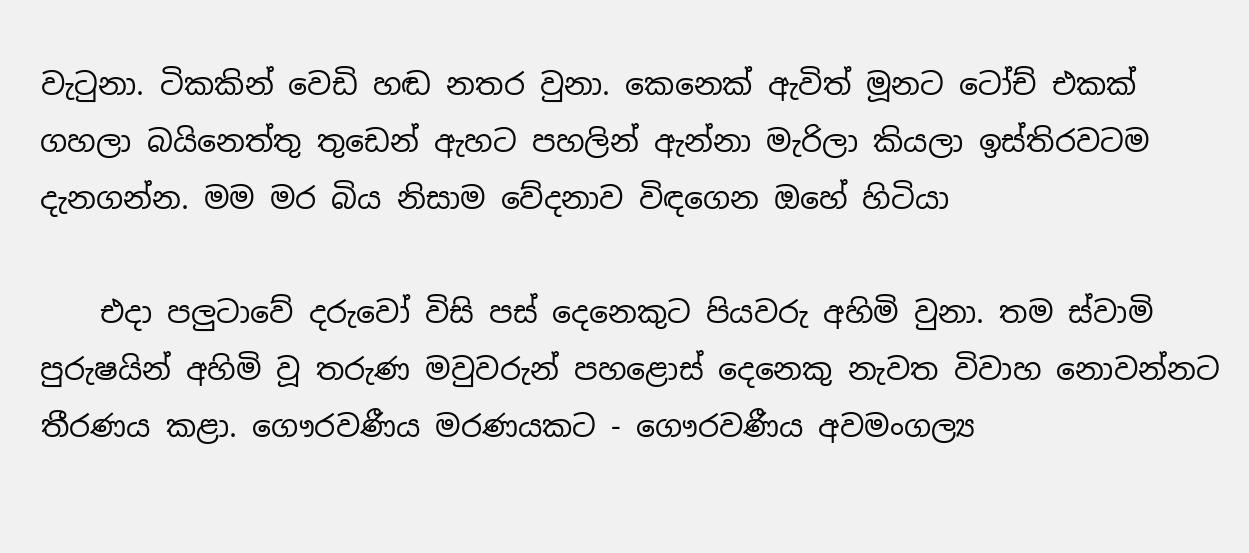වැටුනා. ටිකකින් වෙඩි හඬ නතර වුනා. කෙනෙක් ඇවිත් මූනට ටෝච් එකක් ගහලා බයිනෙත්තු තුඩෙන් ඇහට පහලින් ඇන්නා මැරිලා කියලා ඉස්තිරවටම දැනගන්න. මම මර බිය නිසාම වේදනාව විඳගෙන ඔහේ හිටියා

    එදා පලුටාවේ දරුවෝ විසි පස් දෙනෙකුට පියවරු අහිමි වුනා. තම ස්වාමි පුරුෂයින් අහිමි වූ තරුණ මවුවරුන් පහළොස් දෙනෙකු නැවත විවාහ නොවන්නට තීරණය කළා. ගෞරවණීය මරණයකට - ගෞරවණීය අවමංගල්‍ය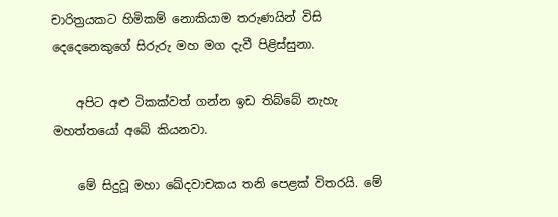චාරිත්‍රයකට හිමිකම් නොකියාම තරුණයින් විසි දෙදෙනෙකුගේ සිරුරු මහ මග දැවී පිළිස්සුනා.

    අපිට අළු ටිකක්වත් ගන්න ඉඩ තිබ්බේ නැහැ මහත්තයෝ අබේ කියනවා.

    මේ සිදුවූ මහා ඛේදවාචකය තනි පෙළක් විතරයි. මේ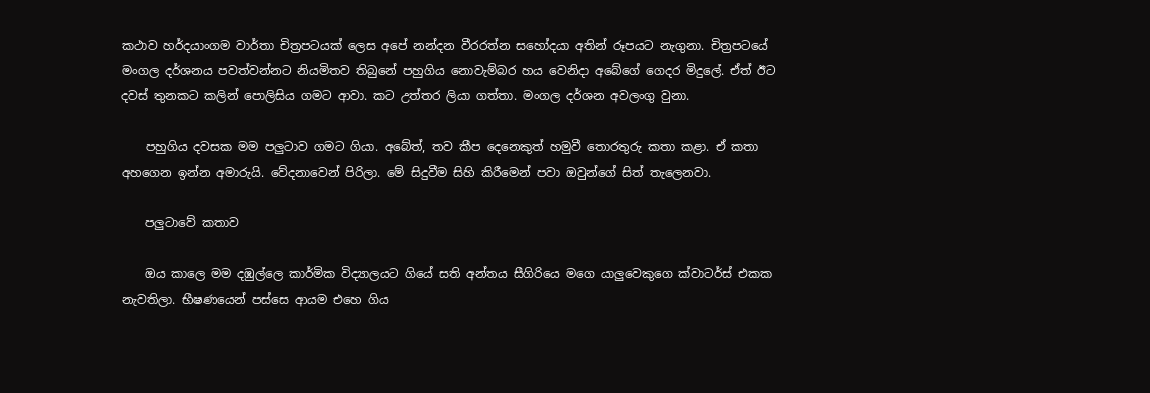කථාව හර්දයාංගම වාර්තා චිත්‍රපටයක් ලෙස අපේ නන්දන වීරරත්න සහෝදයා අතින් රූපයට නැගුනා. චිත්‍රපටයේ මංගල දර්ශනය පවත්වන්නට නියමිතව තිබුනේ පහුගිය නොවැම්බර හය වෙනිදා අබේගේ ගෙදර මිදුලේ. ඒත් ඊට දවස් තුනකට කලින් පොලිසිය ගමට ආවා. කට උත්තර ලියා ගත්තා. මංගල දර්ශන අවලංගු වුනා.

    පහුගිය දවසක මම පලුටාව ගමට ගියා. අබේත්, තව කීප දෙනෙකුත් හමුවී තොරතුරු කතා කළා. ඒ කතා අහගෙන ඉන්න අමාරුයි. වේදනාවෙන් පිරිලා. මේ සිදුවීම සිහි කිරීමෙන් පවා ඔවුන්ගේ සිත් තැලෙනවා.

    පලුටාවේ කතාව

    ඔය කාලෙ මම දඹුල්ලෙ කාර්මික විද්‍යාලයට ගියේ සති අන්තය සීගිරියෙ මගෙ යාලුවෙකුගෙ ක්වාටර්ස් එකක නැවතිලා. භීෂණයෙන් පස්සෙ ආයම එහෙ ගිය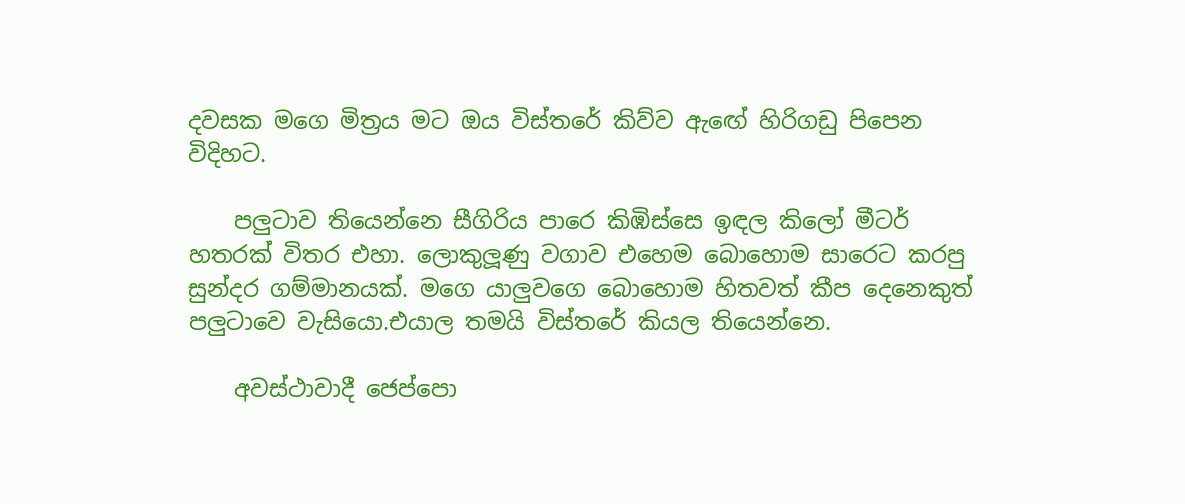දවසක මගෙ මිත්‍රය මට ඔය විස්තරේ කිව්ව ඇඟේ හිරිගඩු පිපෙන විදිහට.

    පලුටාව තියෙන්නෙ සීගිරිය පාරෙ කිඹිස්සෙ ඉඳල කිලෝ මීටර් හතරක් විතර එහා. ලොකුලූණු වගාව එහෙම බොහොම සාරෙට කරපු සුන්දර ගම්මානයක්. මගෙ යාලුවගෙ බොහොම හිතවත් කීප දෙනෙකුත් පලුටාවෙ වැසියො.එයාල තමයි විස්තරේ කියල තියෙන්නෙ.

    අවස්ථාවාදී ජෙප්පො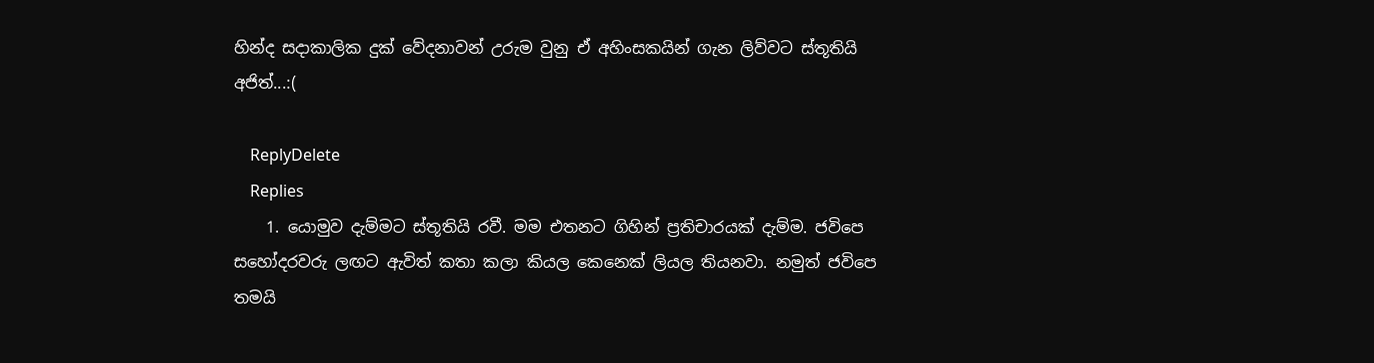හින්ද සදාකාලික දුක් වේදනාවන් උරුම වුනු ඒ අහිංසකයින් ගැන ලිව්වට ස්තූතියි අජිත්...:(

    ReplyDelete
    Replies
    1. යොමුව දැම්මට ස්තූතියි රවී. මම එතනට ගිහින් ප්‍රතිචාරයක් දැම්ම. ජවිපෙ සහෝදරවරු ලඟට ඇවිත් කතා කලා කියල කෙනෙක් ලියල තියනවා. නමුත් ජවිපෙ තමයි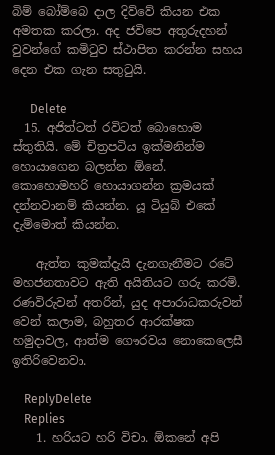බිම් බෝම්බෙ දාල දිව්වේ කියන එක අමතක කරලා. අද ජවිපෙ අතුරුදහන් වුවන්ගේ කමිටුව ස්ථාපිත කරන්න සහය දෙන එක ගැන සතුටුයි.

      Delete
  15. අජිත්ටත් රවිටත් බොහොම ස්තුතියි. මේ චිත්‍රපටිය ඉක්මනින්ම හොයාගෙන බලන්න ඕනේ. කොහොමහරි හොයාගන්න ක්‍රමයක් දන්නවානම් කියන්න. යූ ටියුබ් එකේ දැම්මොත් කියන්න.

    ඇත්ත කුමක්දැයි දැනගැනීමට රටේ මහජනතාවට ඇති අයිතියට ගරු කරමි. රණවිරුවන් අතරින්, යුද අපාරාධකරුවන් වෙන් කලාම, බහුතර ආරක්ෂක හමුදාවල, ආත්ම ගෞරවය නොකෙලෙසී ඉතිරිවෙනවා.

    ReplyDelete
    Replies
    1. හරියට හරි විචා. ඕකනේ අපි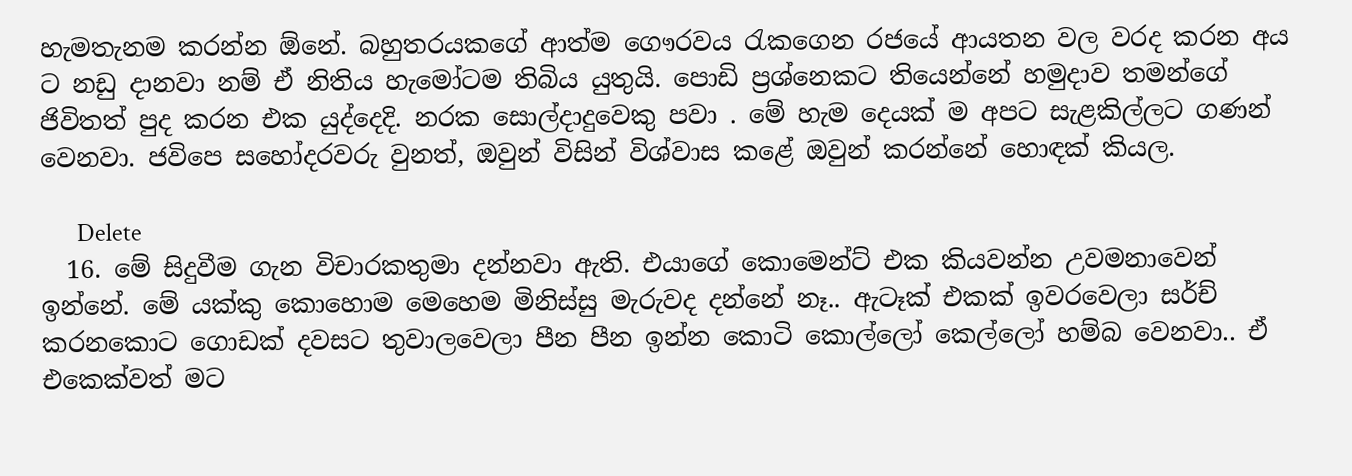හැමතැනම කරන්න ඕනේ. බහුතරයකගේ ආත්ම ගෞරවය රැකගෙන රජයේ ආයතන වල වරද කරන අය ට නඩු දානවා නම් ඒ නිතිය හැමෝටම තිබිය යුතුයි. පොඩි ප්‍රශ්නෙකට තියෙන්නේ හමුදාව තමන්ගේ ජිවිතත් පුද කරන එක යුද්දෙදි. නරක සොල්දාදුවෙකු පවා . මේ හැම දෙයක් ම අපට සැළකිල්ලට ගණන් වෙනවා. ජවිපෙ සහෝදරවරු වුනත්, ඔවුන් විසින් විශ්වාස කළේ ඔවුන් කරන්නේ හොඳක් කියල.

      Delete
  16. මේ සිදුවීම ගැන විචාරකතුමා දන්නවා ඇති. එයාගේ කොමෙන්ට් එක කියවන්න උවමනාවෙන් ඉන්නේ. මේ යක්කු කොහොම මෙහෙම මිනිස්සු මැරුවද දන්නේ නෑ.. ඇටෑක් එකක් ඉවරවෙලා සර්ච් කරනකොට ගොඩක් දවසට තුවාලවෙලා පීන පීන ඉන්න කොටි කොල්ලෝ කෙල්ලෝ හම්බ වෙනවා.. ඒ එකෙක්වත් මට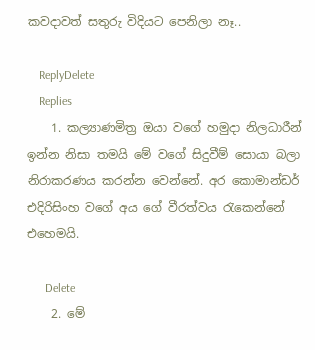කවදාවත් සතුරු විදියට පෙනිලා නෑ..

    ReplyDelete
    Replies
    1. කල්‍යාණමිත්‍ර ඔයා වගේ හමුදා නිලධාරීන් ඉන්න නිසා තමයි මේ වගේ සිදුවීම් සොයා බලා නිරාකරණය කරන්න වෙන්නේ. අර කොමාන්ඩර් එදිරිසිංහ වගේ අය ගේ වීරත්වය රැකෙන්නේ එහෙමයි.

      Delete
    2. මේ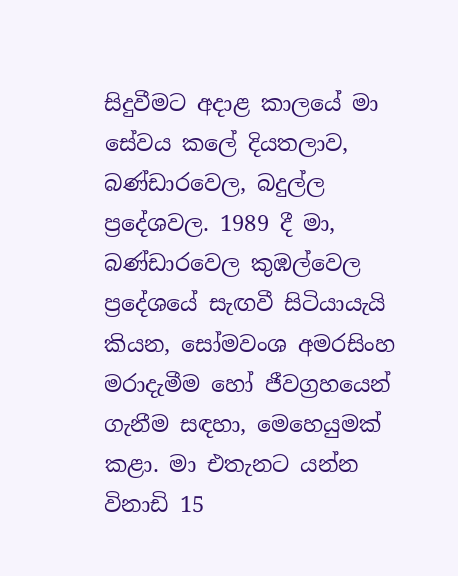සිදුවීමට අදාළ කාලයේ මා සේවය කලේ දියතලාව, බණ්ඩාරවෙල, බදුල්ල ප්‍රදේශවල. 1989 දී මා, බණ්ඩාරවෙල කුඹල්වෙල ප්‍රදේශයේ සැඟවී සිටියායැයි කියන, සෝමවංශ අමරසිංහ මරාදැමීම හෝ ජීවග්‍රහයෙන් ගැනීම සඳහා, මෙහෙයුමක් කළා. මා එතැනට යන්න විනාඩි 15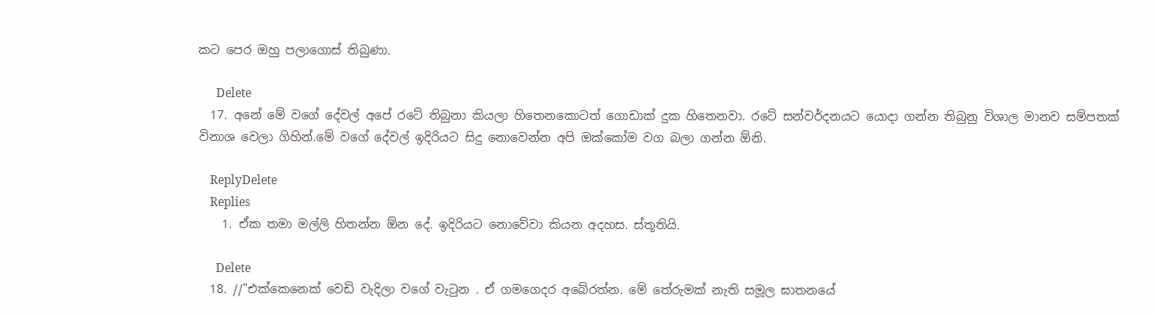කට පෙර ඔහු පලාගොස් තිබුණා.

      Delete
  17. අනේ මේ වගේ දේවල් අපේ රටේ තිබුනා කියලා හිතෙනකොටත් ගොඩාක් දුක හිතෙනවා. රටේ සන්වර්දනයට යොදා ගන්න තිබුනු විශාල මානව සම්පතක් විනාශ වෙලා ගිහින්.මේ වගේ දේවල් ඉදිරියට සිදු නොවෙන්න අපි ඔක්කෝම වග බලා ගන්න ඕනි.

    ReplyDelete
    Replies
    1. ඒක තමා මල්ලි හිතන්න ඕන දේ. ඉදිරියට නොවේවා කියන අදහස. ස්තූතියි.

      Delete
  18. //"එක්කෙනෙක් වෙඩි වැදිලා වගේ වැටුන . ඒ ගමගෙදර අබේරත්න. මේ තේරුමක් නැති සමූල ඝාතනයේ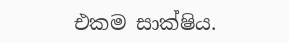එකම සාක්ෂිය.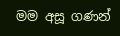මම අසූ ගණන්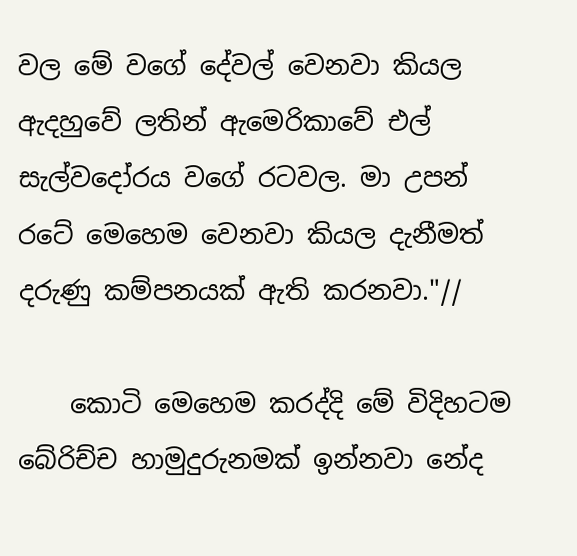වල මේ වගේ දේවල් වෙනවා කියල ඇදහුවේ ලතින් ඇමෙරිකාවේ එල් සැල්වදෝරය වගේ රටවල. මා උපන් රටේ මෙහෙම වෙනවා කියල දැනීමත් දරුණු කම්පනයක් ඇති කරනවා."//

    කොටි මෙහෙම කරද්දි මේ විදිහටම බේරිච්ච හාමුදුරුනමක් ඉන්නවා නේද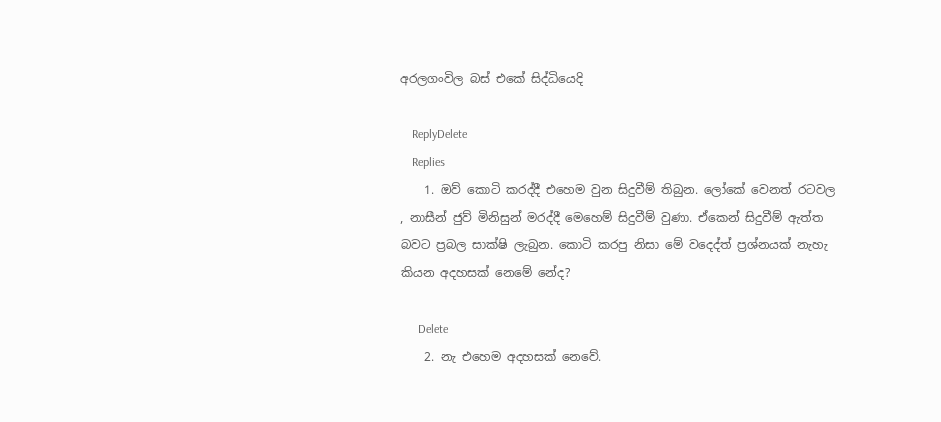අරලගංවිල බස් එකේ සිද්ධියෙදි

    ReplyDelete
    Replies
    1. ඔව් කොටි කරද්දී එහෙම වුන සිදුවීම් තිබුන. ලෝකේ වෙනත් රටවල , නාසීන් ජුව් මිනිසුන් මරද්දී මෙහෙම් සිදුවීම් වුණා. ඒකෙන් සිදුවීම් ඇත්ත බවට ප්‍රබල සාක්ෂි ලැබුන. කොටි කරපු නිසා මේ වදෙද්ත් ප්‍රශ්නයක් නැහැ කියන අදහසක් නෙමේ නේද?

      Delete
    2. නැ එහෙම අදහසක් නෙවේ.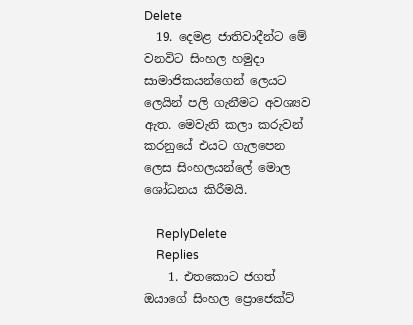Delete
  19. දෙමළ ජාතිවාදීන්ට මේ වනවිට සිංහල හමුදා සාමාජිකයන්ගෙන් ලෙයට ලෙයින් පලි ගැනීමට අවශ්‍යව ඇත. මෙවැනි කලා කරුවන් කරනුයේ එයට ගැලපෙන ලෙස සිංහලයන්ලේ මොල ශෝධනය කිරීමයි.

    ReplyDelete
    Replies
    1. එතකොට ජගත් ඔයාගේ සිංහල ප්‍රොජෙක්ට්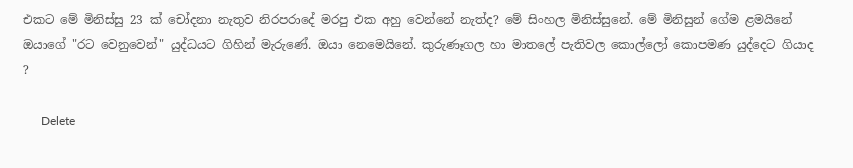එකට මේ මිනිස්සු 23 ක් චෝදනා නැතුව නිරපරාදේ මරපු එක අහු වෙන්නේ නැත්ද? මේ සිංහල මිනිස්සුනේ. මේ මිනිසුන් ගේම ළමයිනේ ඔයාගේ "රට වෙනුවෙන්" යුද්ධයට ගිහින් මැරුණේ. ඔයා නෙමෙයිනේ. කුරුණෑගල හා මාතලේ පැතිවල කොල්ලෝ කොපමණ යුද්දෙට ගියාද ?

      Delete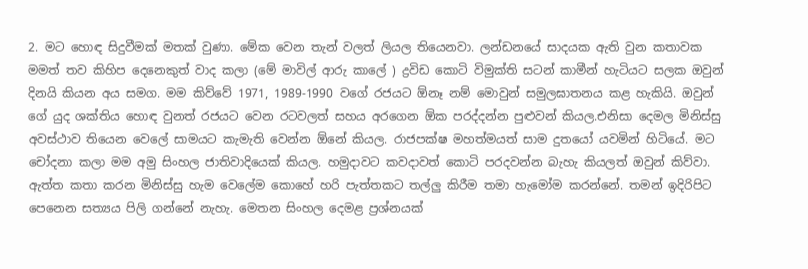2. මට හොඳ සිදුවීමක් මතක් වුණා. මේක වෙන තැන් වලත් ලියල තියෙනවා. ලන්ඩනයේ සාදයක ඇති වුන කතාවක මමත් තව කිහිප දෙනෙකුත් වාද කලා (මේ මාවිල් ආරු කාලේ ) ද්‍රවිඩ කොටි විමුක්ති සටන් කාමීන් හැටියට සලක ඔවුන් දිනයි කියන අය සමග. මම කිව්වේ 1971, 1989-1990 වගේ රජයට ඕනෑ නම් මොවුන් සමුලඝාතනය කළ හැකියි. ඔවුන් ගේ යුද ශක්තිය හොඳ වුනත් රජයට වෙන රටවලත් සහය අරගෙන ඕක පරද්දන්න පුළුවන් කියල.එනිසා දෙමල මිනිස්සු අවස්ථාව තියෙන වෙලේ සාමයට කැමැති වෙන්න ඕනේ කියල. රාජපක්ෂ මහත්මයත් සාම දුතයෝ යවමින් හිටියේ. මට චෝදනා කලා මම අමු සිංහල ජාතිවාදියෙක් කියල. හමුදාවට කවදාවත් කොටි පරදවන්න බැහැ කියලත් ඔවුන් කිව්වා. ඇත්ත කතා කරන මිනිස්සු හැම වෙලේම කොහේ හරි පැත්තකට තල්ලු කිරීම තමා හැමෝම කරන්නේ. තමන් ඉදිරිපිට පෙනෙන සත්‍යය පිලි ගන්නේ නැහැ. මෙතන සිංහල දෙමළ ප්‍රශ්නයක්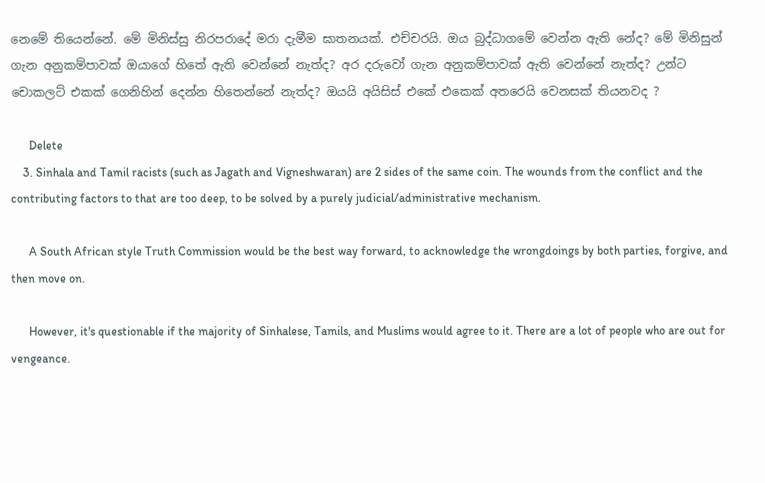නෙමේ තියෙන්නේ. මේ මිනිස්සු නිරපරාදේ මරා දැමීම ඝාතනයක්. එච්චරයි. ඔය බුද්ධාගමේ වෙන්න ඇති නේද? මේ මිනිසුන් ගැන අනුකම්පාවක් ඔයාගේ හිතේ ඇති වෙන්නේ නැත්ද? අර දරුවෝ ගැන අනුකම්පාවක් ඇති වෙන්නේ නැත්ද? උන්ට චොකලට් එකක් ගෙනිහින් දෙන්න හිතෙන්නේ නැත්ද? ඔයයි අයිසිස් එකේ එකෙක් අතරෙයි වෙනසක් තියනවද ?

      Delete
    3. Sinhala and Tamil racists (such as Jagath and Vigneshwaran) are 2 sides of the same coin. The wounds from the conflict and the contributing factors to that are too deep, to be solved by a purely judicial/administrative mechanism.

      A South African style Truth Commission would be the best way forward, to acknowledge the wrongdoings by both parties, forgive, and then move on.

      However, it's questionable if the majority of Sinhalese, Tamils, and Muslims would agree to it. There are a lot of people who are out for vengeance.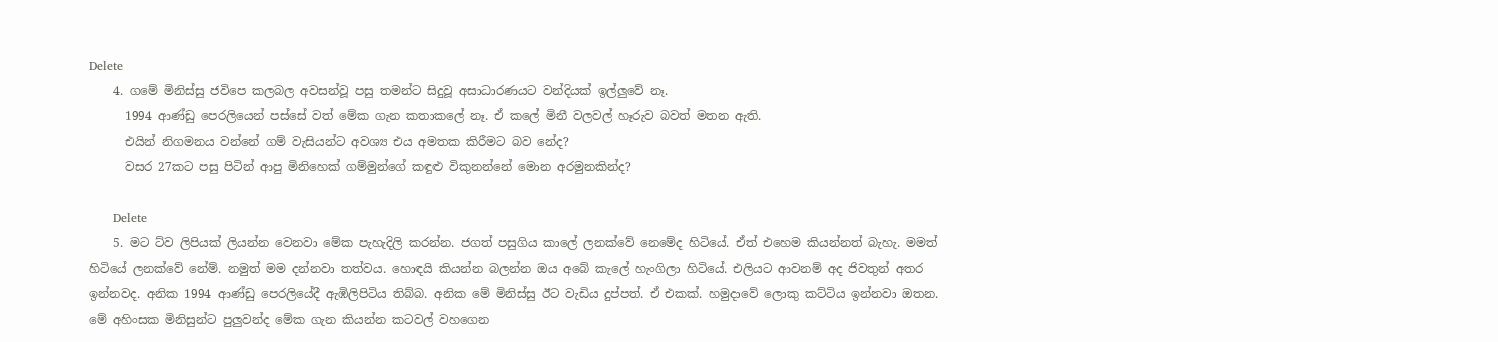Delete
    4. ගමේ මිනිස්සු ජවිපෙ කලබල අවසන්වූ පසු තමන්ට සිදුවූ අසාධාරණයට වන්දියක් ඉල්ලුවේ නෑ.
      1994 ආණ්ඩු පෙරලියෙන් පස්සේ වත් මේක ගැන කතාකලේ නෑ. ඒ කලේ මිනී වලවල් හෑරුව බවත් මතන ඇති.
      එයින් නිගමනය වන්නේ ගම් වැසියන්ට අවශ්‍ය එය අමතක කිරීමට බව නේද?
      වසර 27කට පසු පිටින් ආපු මිනිහෙක් ගම්මුන්ගේ කඳුළු විකුනන්නේ මොන අරමුනකින්ද?

      Delete
    5. මට ට්ව ලිපියක් ලියන්න වෙනවා මේක පැහැදිලි කරන්න. ජගත් පසුගිය කාලේ ලනක්වේ නෙමේද හිටියේ. ඒත් එහෙම කියන්නත් බැහැ. මමත් හිටියේ ලනක්වේ නේම්. නමුත් මම දන්නවා තත්වය. හොඳයි කියන්න බලන්න ඔය අබේ කැලේ හැංගිලා හිටියේ. එලියට ආවනම් අද ජිවතුන් අතර ඉන්නවද. අනික 1994 ආණ්ඩු පෙරලියේදී ඇඹිලිපිටිය තිබ්බ. අනික මේ මිනිස්සු ඊට වැඩිය දුප්පත්. ඒ එකක්. හමුදාවේ ලොකු කට්ටිය ඉන්නවා ඔතන. මේ අහිංසක මිනිසුන්ට පුලුවන්ද මේක ගැන කියන්න කටවල් වහගෙන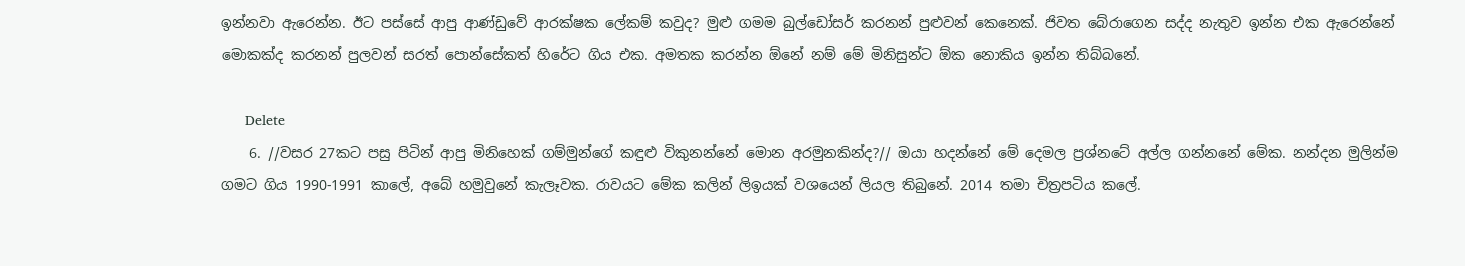ඉන්නවා ඇරෙන්න. ඊට පස්සේ ආපු ආණ්ඩුවේ ආරක්ෂක ලේකම් කවුද? මුළු ගමම බුල්ඩෝසර් කරනන් පුළුවන් කෙනෙක්. ජිවත බේරාගෙන සද්ද නැතුව ඉන්න එක ඇරෙන්නේ මොකක්ද කරනන් පුලවන් සරත් පොන්සේකත් හිරේට ගිය එක. අමතක කරන්න ඕනේ නම් මේ මිනිසුන්ට ඕක නොකිය ඉන්න තිබ්බනේ.

      Delete
    6. //වසර 27කට පසු පිටින් ආපු මිනිහෙක් ගම්මුන්ගේ කඳුළු විකුනන්නේ මොන අරමුනකින්ද?// ඔයා හදන්නේ මේ දෙමල ප්‍රශ්නටේ අල්ල ගන්නනේ මේක. නන්දන මුලින්ම ගමට ගිය 1990-1991 කාලේ, අබේ හමුවුනේ කැලෑවක. රාවයට මේක කලින් ලිඉයක් වශයෙන් ලියල තිබුනේ. 2014 තමා චිත්‍රපටිය කලේ.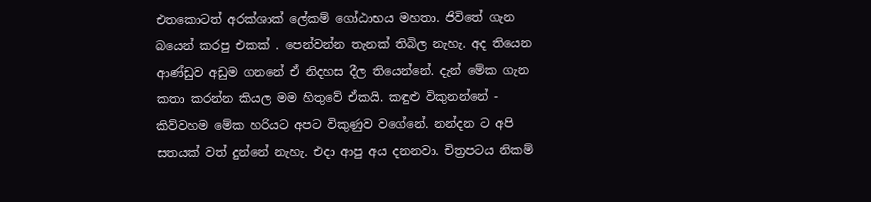එතකොටත් අරක්ශාක් ලේකම් ගෝඨාභය මහතා. ජිවිතේ ගැන බයෙන් කරපු එකක් . පෙන්වන්න තැනක් තිබිල නැහැ. අද තියෙන ආණ්ඩුව අඩුම ගනනේ ඒ නිදහස දීල තියෙන්නේ. දැන් මේක ගැන කතා කරන්න කියල මම හිතුවේ ඒකයි. කඳුළු විකුනන්නේ - කිව්වහම මේක හරියට අපට විකුණුව වගේනේ. නන්දන ට අපි සතයක් වත් දුන්නේ නැහැ. එදා ආපු අය දනනවා. චිත්‍රපටය නිකම්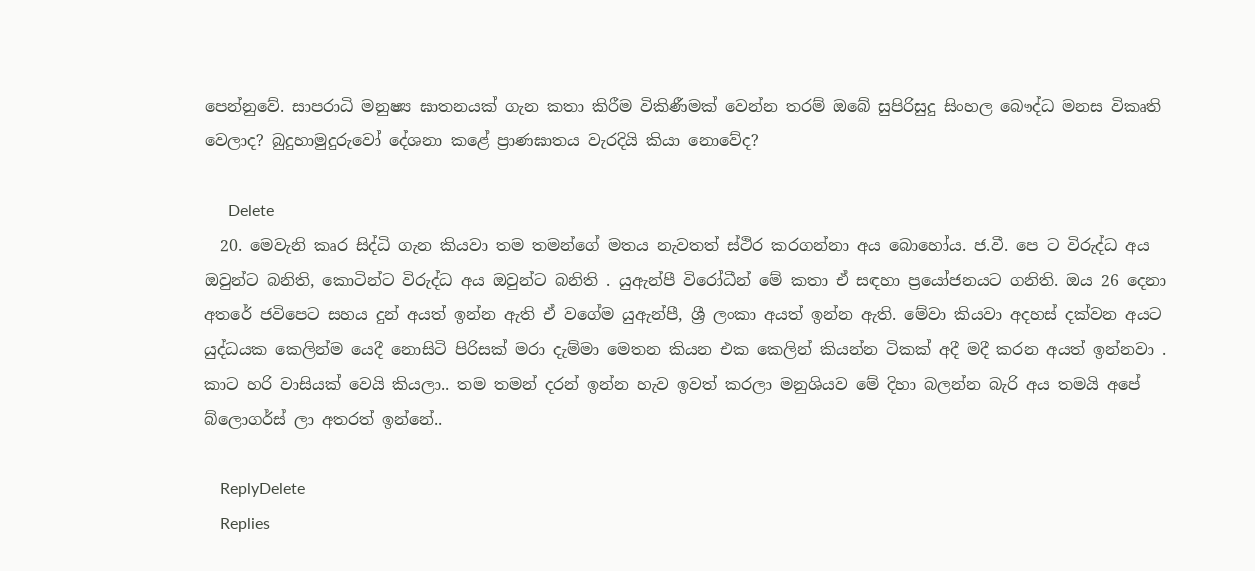පෙන්නුවේ. සාපරාධි මනුෂ්‍ය ඝාතනයක් ගැන කතා කිරීම විකිණීමක් වෙන්න තරම් ඔබේ සුපිරිසුදු සිංහල බෞද්ධ මනස විකෘති වෙලාද? බුදුහාමුදුරුවෝ දේශනා කළේ ප්‍රාණඝාතය වැරදියි කියා නොවේද?

      Delete
  20. මෙවැනි කෘර සිද්ධි ගැන කියවා තම තමන්ගේ මතය නැවතත් ස්ථිර කරගන්නා අය බොහෝය. ජ.වී. පෙ ට විරුද්ධ අය ඔවුන්ට බනිති, කොටින්ට විරුද්ධ අය ඔවුන්ට බනිති . යුඇන්පී විරෝධීන් මේ කතා ඒ සඳහා ප්‍රයෝජනයට ගනිති. ඔය 26 දෙනා අතරේ ජවිපෙට සහය දුන් අයත් ඉන්න ඇති ඒ වගේම යුඇන්පී, ශ්‍රී ලංකා අයත් ඉන්න ඇති. මේවා කියවා අදහස් දක්වන අයට යුද්ධයක කෙලින්ම යෙදී නොසිටි පිරිසක් මරා දැම්මා මෙතන කියන එක කෙලින් කියන්න ටිකක් අදී මදී කරන අයත් ඉන්නවා . කාට හරි වාසියක් වෙයි කියලා.. තම තමන් දරන් ඉන්න හැව ඉවත් කරලා මනුශියව මේ දිහා බලන්න බැරි අය තමයි අපේ බ්ලොගර්ස් ලා අතරත් ඉන්නේ..

    ReplyDelete
    Replies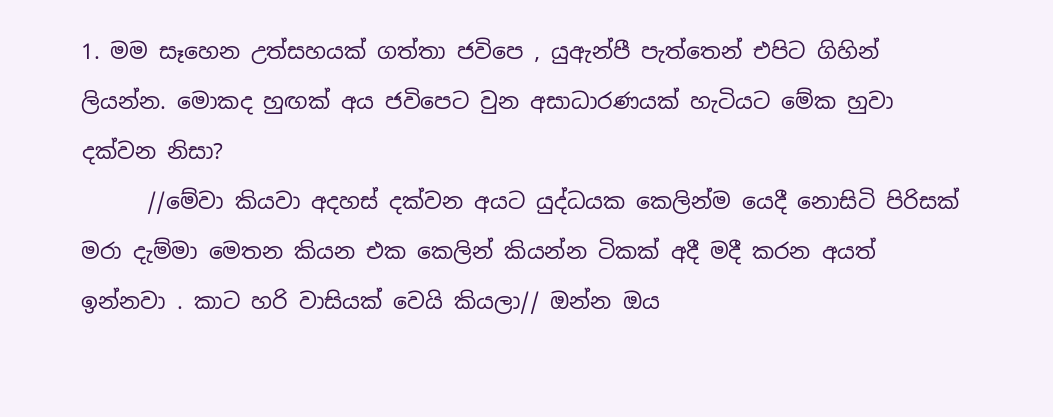1. මම සෑහෙන උත්සහයක් ගත්තා ජවිපෙ , යුඇන්පී පැත්තෙන් එපිට ගිහින් ලියන්න. මොකද හුඟක් අය ජවිපෙට වුන අසාධාරණයක් හැටියට මේක හුවා දක්වන නිසා?
      //මේවා කියවා අදහස් දක්වන අයට යුද්ධයක කෙලින්ම යෙදී නොසිටි පිරිසක් මරා දැම්මා මෙතන කියන එක කෙලින් කියන්න ටිකක් අදී මදී කරන අයත් ඉන්නවා . කාට හරි වාසියක් වෙයි කියලා// ඔන්න ඔය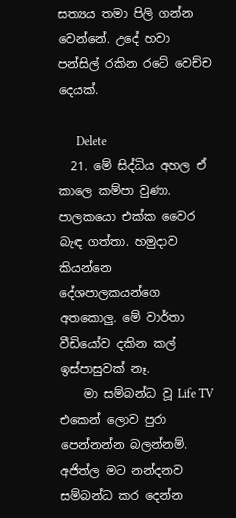සත්‍යය තමා පිලි ගන්න වෙන්නේ. උදේ හවා පන්සිල් රකින රටේ වෙච්ච දෙයක්.

      Delete
  21. මේ සිද්ධිය අහල ඒ කාලෙ කම්පා වුණා. පාලකයො එක්ක වෛර බැඳ ගත්තා. හමුදාව කියන්නෙ දේශපාලකයන්ගෙ අතකොලු. මේ වාර්තා වීඩියෝව දකින කල් ඉස්පාසුවක් නෑ.
    මා සම්බන්ධ වූ Life TV එකෙන් ලොව පුරා පෙන්නන්න බලන්නම්. අජිත්ල මට නන්දනව සම්බන්ධ කර දෙන්න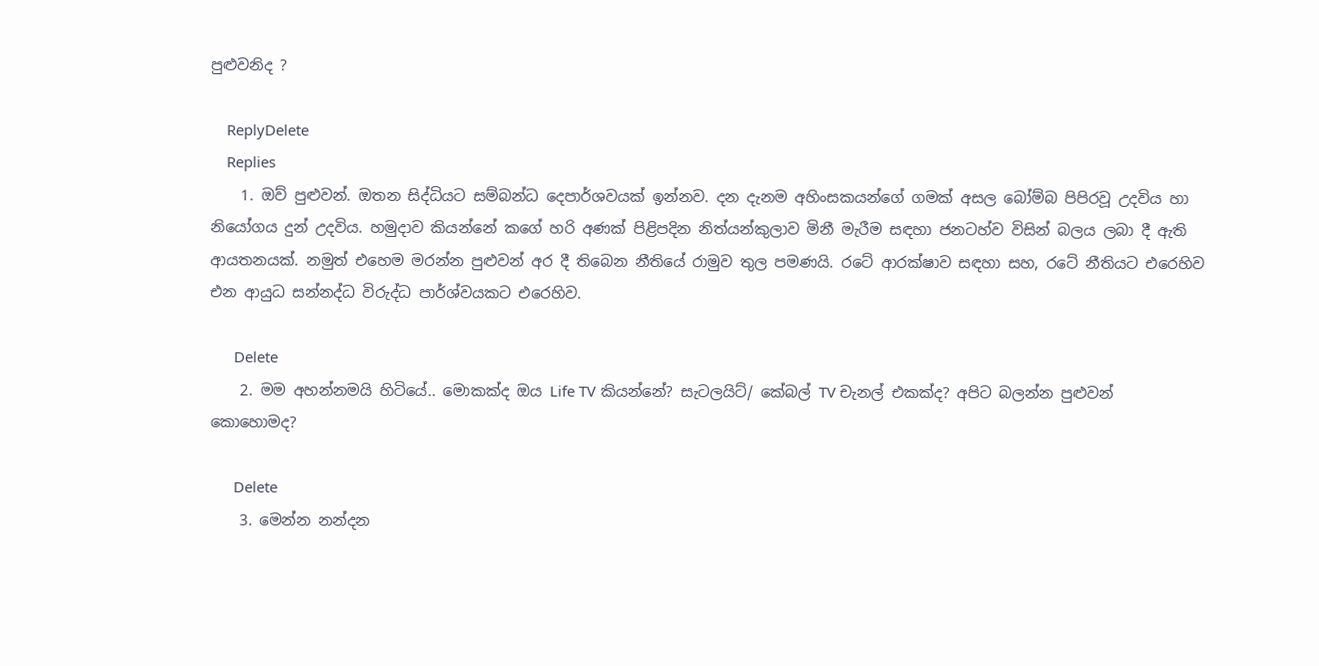පුළුවනිද ?

    ReplyDelete
    Replies
    1. ඔව් පුළුවන්. ඔතන සිද්ධියට සම්බන්ධ දෙපාර්ශවයක් ඉන්නව. දන දැනම අහිංසකයන්ගේ ගමක් අසල බෝම්බ පිපිරවූ උදවිය හා නියෝගය දුන් උදවිය. හමුදාව කියන්නේ කගේ හරි අණක් පිළිපදින නිත්යන්කුලාව මිනී මැරීම සඳහා ජනටහ්ව විසින් බලය ලබා දී ඇති ආයතනයක්. නමුත් එහෙම මරන්න පුළුවන් අර දී තිබෙන නීතියේ රාමුව තුල පමණයි. රටේ ආරක්ෂාව සඳහා සහ, රටේ නීතියට එරෙහිව එන ආයුධ සන්නද්ධ විරුද්ධ පාර්ශ්වයකට එරෙහිව.

      Delete
    2. මම අහන්නමයි හිටියේ.. මොකක්ද ඔය Life TV කියන්නේ? සැටලයිට්/ කේබල් TV චැනල් එකක්ද? අපිට බලන්න පුළුවන් කොහොමද?

      Delete
    3. මෙන්න නන්දන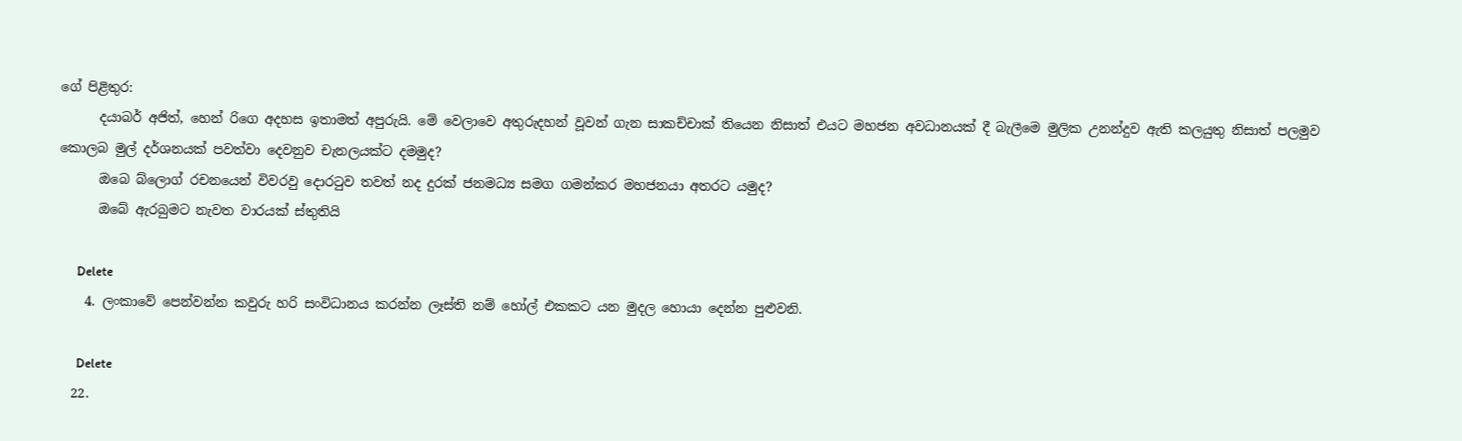ගේ පිළිතුර:
      දයාබර් අජිත්, හෙන් රිගෙ අදහස ඉතාමත් අපුරුයි. මේ වෙලාවෙ අතුරුදහන් වූවන් ගැන සාකච්චාක් තියෙන නිසාත් එයට මහජන අවධානයක් දී බැලීමෙ මුලික උනන්දුව ඇති කලයුතු නිසාත් පලමුව කොලබ මුල් දර්ශනයක් පවත්වා දෙවනුව චැනලයක්ට දමමුද?
      ඔබෙ බ්ලොග් රචනයෙන් විවරවු දොරටුව තවත් නද දුරක් ජනමධ්‍ය සමග ගමන්කර මහජනයා අතරට යමුද?
      ඔබේ ඇරබුමට නැවත වාරයක් ස්තුතියි

      Delete
    4. ලංකාවේ පෙන්වන්න කවුරු හරි සංවිධානය කරන්න ලෑස්ති නම් හෝල් එකකට යන මුදල හොයා දෙන්න පුළුවනි.

      Delete
  22.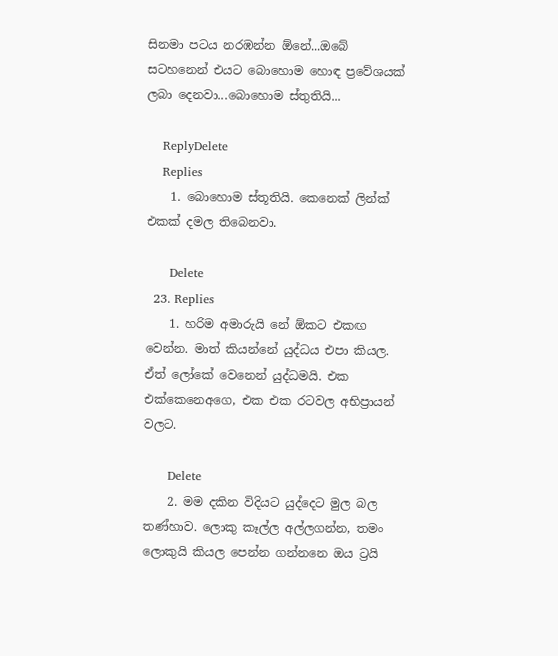සිනමා පටය නරඹන්න ඕනේ...ඔබේ සටහනෙන් එයට බොහොම හොඳ ප්‍රවේශයක් ලබා දෙනවා...බොහොම ස්තුතියි...

    ReplyDelete
    Replies
    1. බොහොම ස්තූතියි. කෙනෙක් ලින්ක් එකක් දමල තිබෙනවා.

      Delete
  23. Replies
    1. හරිම අමාරුයි නේ ඕකට එකඟ වෙන්න. මාත් කියන්නේ යුද්ධය එපා කියල. ඒත් ලෝකේ වෙනෙන් යුද්ධමයි. එක එක්කෙනෙඅගෙ, එක එක රටවල අභිප්‍රායන් වලට.

      Delete
    2. මම දකින විදියට යුද්දෙට මුල බල තණ්හාව. ලොකු කෑල්ල අල්ලගන්න, තමං ලොකුයි කියල පෙන්න ගන්නනෙ ඔය ට්‍රයි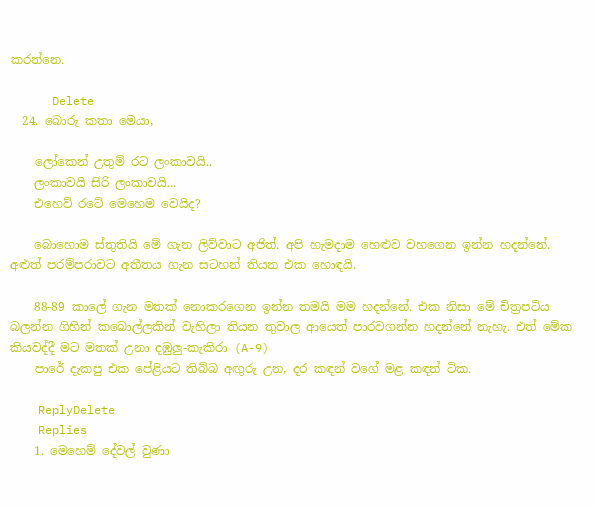කරන්නෙ.

      Delete
  24. බොරු කතා මෙයා,

    ලෝකෙන් උතුම් රට ලංකාවයි..
    ලංකාවයි සිරි ලංකාවයි...
    එහෙව් රටේ මෙහෙම වෙයිද?

    බොහොම ස්තුතියි මේ ගැන ලිව්වාට අජිත්. අපි හැමදාම හෙළුව වහගෙන ඉන්න හදන්නේ. අළුත් පරම්පරාවට අතීතය ගැන සටහන් තියන එක හොඳයි.

    88-89 කාලේ ගැන මතක් නොකරගෙන ඉන්න තමයි මම හදන්නේ. එක නිසා මේ චිත්‍රපටිය බලන්න ගිහින් කබොල්ලකින් වැහිලා තියන තුවාල ආයෙත් පාරවගන්න හදන්නේ නැහැ. එත් මේක කියවද්දී මට මතක් උනා දඹුලු-කැකිරා (A-9)
    පාරේ දැකපු එක පේළියට තිබ්බ අඟුරු උන, දර කඳන් වගේ මළ කඳන් ටික.

    ReplyDelete
    Replies
    1. මෙහෙම් දේවල් වුණා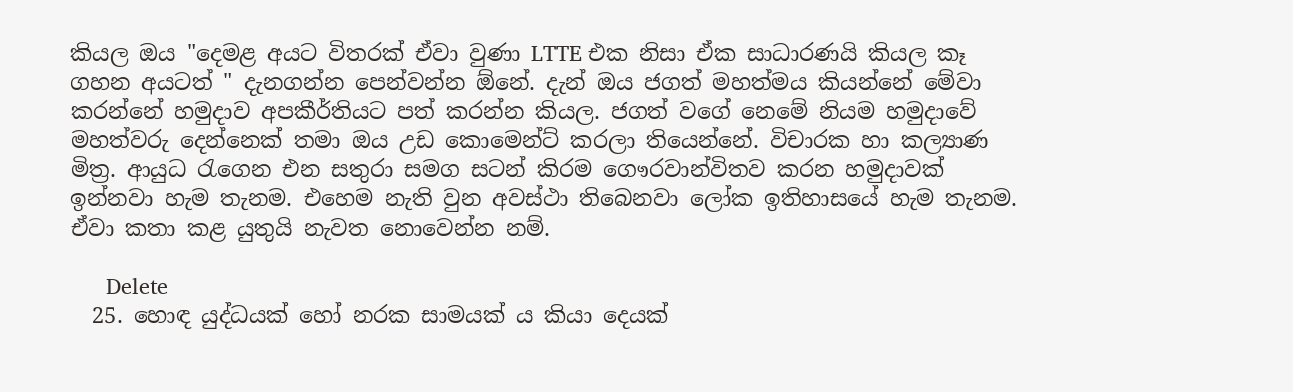කියල ඔය "දෙමළ අයට විතරක් ඒවා වුණා LTTE එක නිසා ඒක සාධාරණයි කියල කෑ ගහන අයටත් " දැනගන්න පෙන්වන්න ඕනේ. දැන් ඔය ජගත් මහත්මය කියන්නේ මේවා කරන්නේ හමුදාව අපකීර්තියට පත් කරන්න කියල. ජගත් වගේ නෙමේ නියම හමුදාවේ මහත්වරු දෙන්නෙක් තමා ඔය උඩ කොමෙන්ට් කරලා තියෙන්නේ. විචාරක හා කල්‍යාණ මිත්‍ර. ආයුධ රැගෙන එන සතුරා සමග සටන් කිරම ගෞරවාන්විතව කරන හමුදාවක් ඉන්නවා හැම තැනම. එහෙම නැති වුන අවස්ථා තිබෙනවා ලෝක ඉතිහාසයේ හැම තැනම. ඒවා කතා කළ යුතුයි නැවත නොවෙන්න නම්.

      Delete
  25. හොඳ යුද්ධයක් හෝ නරක සාමයක් ය කියා දෙයක්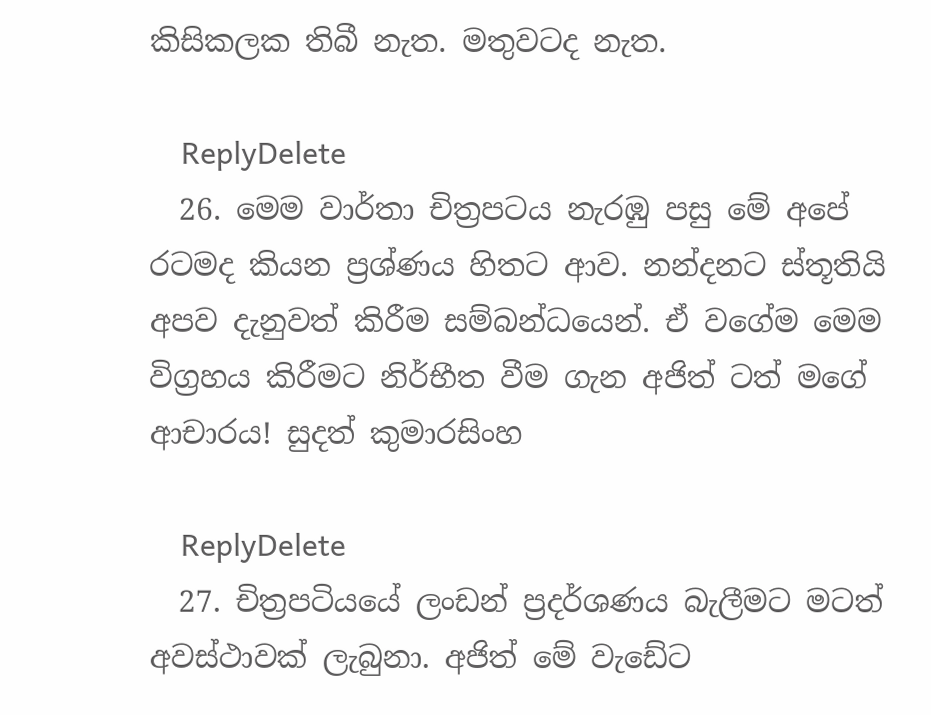කිසිකලක තිබී නැත. මතුවටද නැත.

    ReplyDelete
  26. මෙම වාර්තා චිත්‍රපටය නැරඹු පසු මේ අපේ රටමද කියන ප්‍රශ්ණය හිතට ආව. නන්දනට ස්තූතියි අපව දැනුවත් කිරීම සම්බන්ධයෙන්. ඒ වගේම මෙම විග්‍රහය කිරීමට නිර්භීත වීම ගැන අජිත් ටත් මගේ ආචාරය! සුදත් කුමාරසිංහ

    ReplyDelete
  27. චිත්‍රපටියයේ ලංඩන් ප්‍රදර්ශණය බැලීමට මටත් අවස්ථාවක් ලැබුනා. අජිත් මේ වැඩේට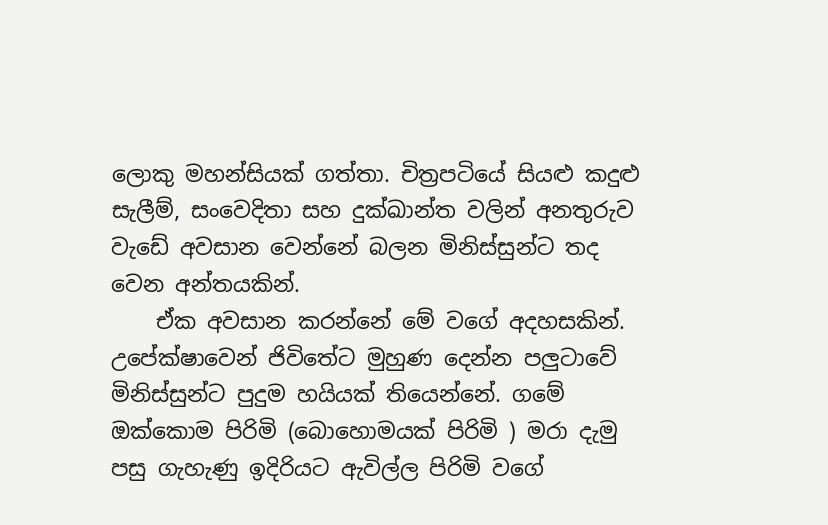ලොකු මහන්සියක් ගත්තා. චිත්‍රපටියේ සියළු කදුළු සැලීම්, සංවෙදිතා සහ දුක්ඛාන්ත වලින් අනතුරුව වැඩේ අවසාන වෙන්නේ බලන මිනිස්සුන්ට තද වෙන අන්තයකින්.
    ඒක අවසාන කරන්නේ මේ වගේ අදහසකින්. උපේක්ෂාවෙන් ජිවිතේට මුහුණ දෙන්න පලුටාවේ මිනිස්සුන්ට පුදුම හයියක් තියෙන්නේ. ගමේ ඔක්කොම පිරිමි (බොහොමයක් පිරිමි ) මරා දැමු පසු ගැහැණු ඉදිරියට ඇවිල්ල පිරිමි වගේ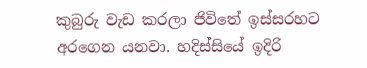කුබුරු වැඩ කරලා ජිවිතේ ඉස්සරහට අරගෙන යනවා. හදිස්සියේ ඉදිරි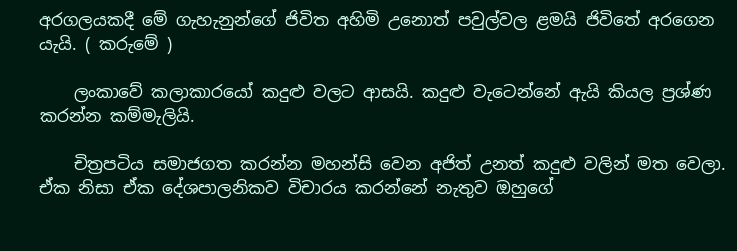අරගලයකදී මේ ගැහැනුන්ගේ ජිවිත අහිමි උනොත් පවුල්වල ළමයි ජිවිතේ අරගෙන යැයි. ( කරුමේ )

    ලංකාවේ කලාකාරයෝ කදුළු වලට ආසයි. කදුළු වැටෙන්නේ ඇයි කියල ප්‍රශ්ණ කරන්න කම්මැලියි.

    චිත්‍රපටිය සමාජගත කරන්න මහන්සි වෙන අජිත් උනත් කදුළු වලින් මත වෙලා. ඒක නිසා ඒක දේශපාලනිකව විචාරය කරන්නේ නැතුව ඔහුගේ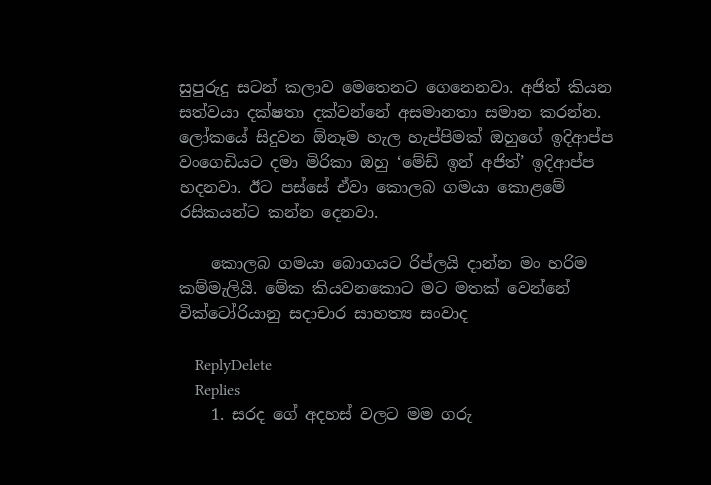සුපුරුදු සටන් කලාව මෙතෙනට ගෙනෙනවා. අජිත් කියන සත්වයා දක්ෂතා දක්වන්නේ අසමානතා සමාන කරන්න. ලෝකයේ සිදුවන ඕනෑම හැල හැප්පිමක් ඔහුගේ ඉදිආප්ප වංගෙඩියට දමා මිරිකා ඔහු ‘මේඩ් ඉන් අජිත්’ ඉදිආප්ප හදනවා. ඊට පස්සේ ඒවා කොලබ ගමයා කොළමේ රසිකයන්ට කන්න දෙනවා.

    කොලබ ගමයා බොගයට රිප්ලයි දාන්න මං හරිම කම්මැලියි. මේක කියවනකොට මට මතක් වෙන්නේ වික්ටෝරියානු සදාචාර සාහත්‍ය සංවාද

    ReplyDelete
    Replies
    1. සරද ගේ අදහස් වලට මම ගරු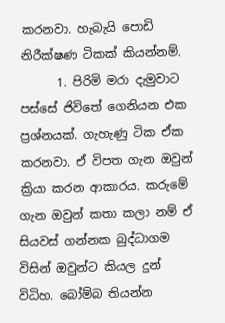කරනවා. හැබැයි පොඩි නිරීක්ෂණ ටිකක් කියන්නම්.
      1. පිරිමි මරා දැමුවාට පස්සේ ජිවිතේ ගෙනියන එක ප්‍රශ්නයක්. ගැහැණු ටික ඒක කරනවා. ඒ විපත ගැන ඔවුන් ක්‍රියා කරන ආකාරය. කරුමේ ගැන ඔවුන් කතා කලා නම් ඒ සියවස් ගන්නක බුද්ධාගම විසින් ඔවුන්ට කියල දුන් විධිහ. බෝම්බ තියන්න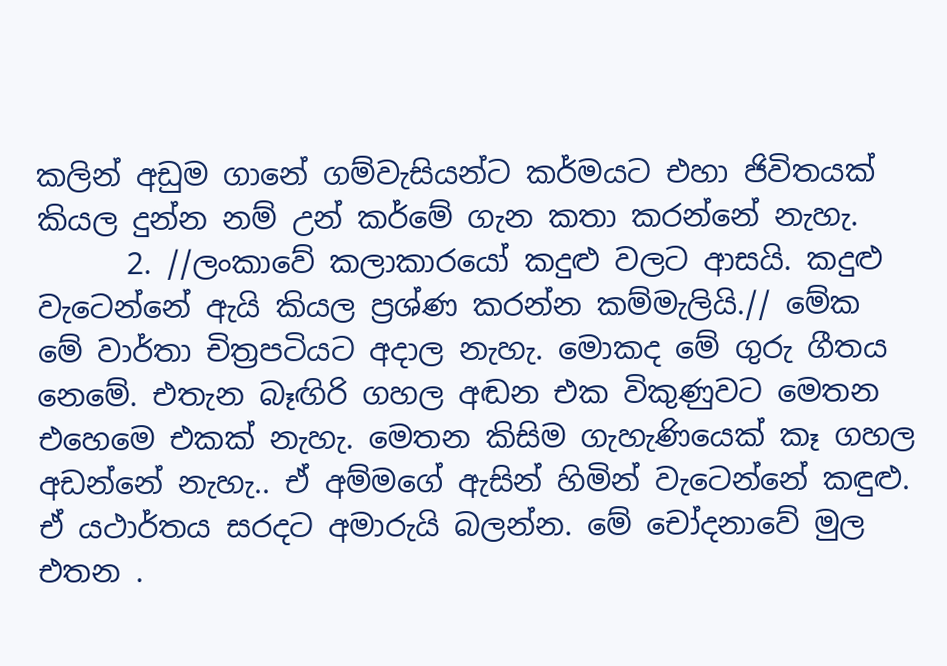කලින් අඩුම ගානේ ගම්වැසියන්ට කර්මයට එහා ජිවිතයක් කියල දුන්න නම් උන් කර්මේ ගැන කතා කරන්නේ නැහැ.
      2. //ලංකාවේ කලාකාරයෝ කදුළු වලට ආසයි. කදුළු වැටෙන්නේ ඇයි කියල ප්‍රශ්ණ කරන්න කම්මැලියි.// මේක මේ වාර්තා චිත්‍රපටියට අදාල නැහැ. මොකද මේ ගුරු ගීතය නෙමේ. එතැන බෑඟිරි ගහල අඬන එක විකුණුවට මෙතන එහෙමෙ එකක් නැහැ. මෙතන කිසිම ගැහැණියෙක් කෑ ගහල අඩන්නේ නැහැ.. ඒ අම්මගේ ඇසින් හිමින් වැටෙන්නේ කඳුළු. ඒ යථාර්තය සරදට අමාරුයි බලන්න. මේ චෝදනාවේ මුල එතන .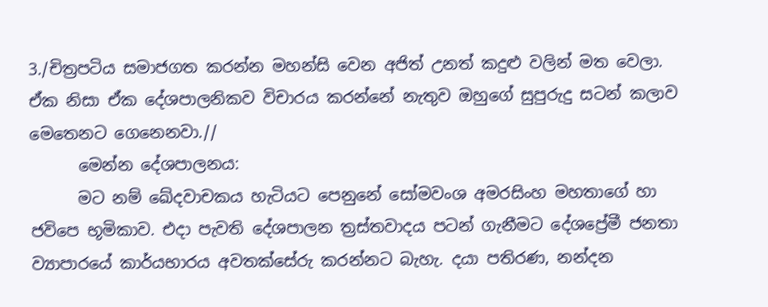3./චිත්‍රපටිය සමාජගත කරන්න මහන්සි වෙන අජිත් උනත් කදුළු වලින් මත වෙලා. ඒක නිසා ඒක දේශපාලනිකව විචාරය කරන්නේ නැතුව ඔහුගේ සුපුරුදු සටන් කලාව මෙතෙනට ගෙනෙනවා.//
      මෙන්න දේශපාලනය:
      මට නම් ඛේදවාචකය හැටියට පෙනුනේ සෝමවංශ අමරසිංහ මහතාගේ හා ජවිපෙ භූමිකාව. එදා පැවති දේශපාලන ත්‍රස්තවාදය පටන් ගැනීමට දේශප්‍රේමී ජනතා ව්‍යාපාරයේ කාර්යභාරය අවතක්සේරු කරන්නට බැහැ. දයා පතිරණ, නන්දන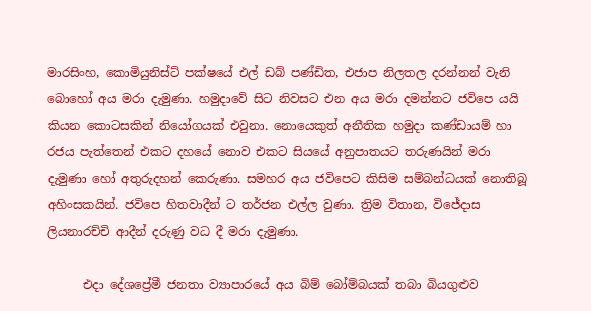මාරසිංහ, කොමියුනිස්ට් පක්ෂයේ එල් ඩබ් පණ්ඩිත, එජාප නිලතල දරන්නන් වැනි බොහෝ අය මරා දැමුණා. හමුදාවේ සිට නිවසට එන අය මරා දමන්නට ජවිපෙ යයි කියන කොටසකින් නියෝගයක් එවුනා. නොයෙකුත් අනීතික හමුදා කණ්ඩායම් හා රජය පැත්තෙන් එකට දහයේ නොව එකට සියයේ අනුපාතයට තරුණයින් මරා දැමුණා හෝ අතුරුදහන් කෙරුණා. සමහර අය ජවිපෙට කිසිම සම්බන්ධයක් නොතිබූ අහිංසකයින්. ජවිපෙ හිතවාදීන් ට තර්ජන එල්ල වුණා. ත්‍රිම විතාන, විජේදාස ලියනාරච්චි ආදීන් දරුණු වධ දී මරා දැමුණා.

      එදා දේශප්‍රේමී ජනතා ව්‍යාපාරයේ අය බිම් බෝම්බයක් තබා බියගුළුව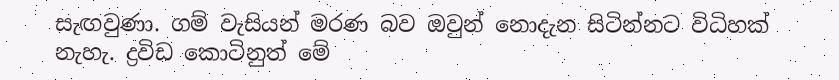සැඟවුණා. ගම් වැසියන් මරණ බව ඔවුන් නොදැන සිටින්නට විධිහක් නැහැ. ද්‍රවිඩ කොටිනුත් මේ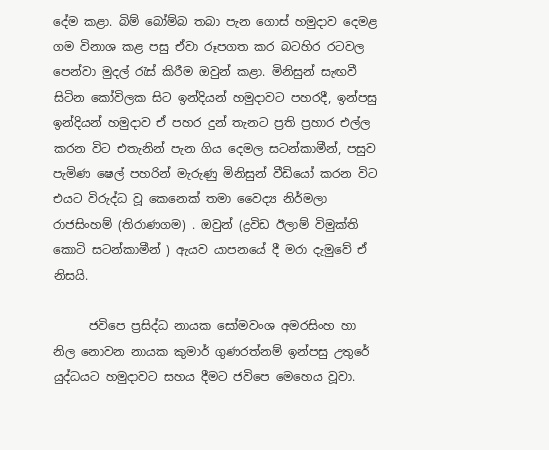දේම කළා. බිම් බෝම්බ තබා පැන ගොස් හමුදාව දෙමළ ගම විනාශ කළ පසු ඒවා රූපගත කර බටහිර රටවල පෙන්වා මුදල් රැස් කිරීම ඔවුන් කළා. මිනිසුන් සැඟවී සිටින කෝවිලක සිට ඉන්දියන් හමුදාවට පහරදී, ඉන්පසු ඉන්දියන් හමුදාව ඒ පහර දුන් තැනට ප්‍රති ප්‍රහාර එල්ල කරන විට එතැනින් පැන ගිය දෙමල සටන්කාමීන්, පසුව පැමිණ ෂෙල් පහරින් මැරුණු මිනිසුන් වීඩියෝ කරන විට එයට විරුද්ධ වූ කෙනෙක් තමා වෛද්‍ය නිර්මලා රාජසිංහම් (තිරාණගම) . ඔවුන් (ද්‍රවිඩ ඊලාම් විමුක්ති කොටි සටන්කාමීන් ) ඇයව යාපනයේ දී මරා දැමුවේ ඒ නිසයි.

      ජවිපෙ ප්‍රසිද්ධ නායක සෝමවංශ අමරසිංහ හා නිල නොවන නායක කුමාර් ගුණරත්නම් ඉන්පසු උතුරේ යුද්ධයට හමුදාවට සහය දීමට ජවිපෙ මෙහෙය වූවා.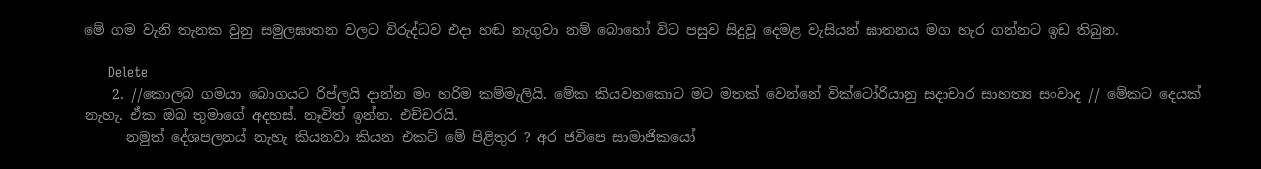මේ ගම වැනි තැනක වුනු සමුලඝාතන වලට විරුද්ධව එදා හඬ නැගුවා නම් බොහෝ විට පසුව සිදුවූ දෙමළ වැසියන් ඝාතනය මග හැර ගන්නට ඉඩ තිබුන.

      Delete
    2. //කොලබ ගමයා බොගයට රිප්ලයි දාන්න මං හරිම කම්මැලියි. මේක කියවනකොට මට මතක් වෙන්නේ වික්ටෝරියානු සදාචාර සාහත්‍ය සංවාද // මේකට දෙයක් නැහැ. ඒක ඔබ තුමාගේ අදහස්. නෑවිත් ඉන්න. එච්චරයි.
      නමුත් දේශපලනය් නැහැ කියනවා කියන එකට් මේ පිළිතුර ? අර ජවිපෙ සාමාජිකයෝ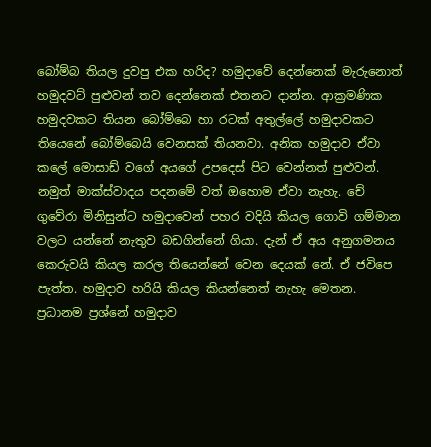බෝම්බ තියල දුවපු එක හරිද? හමුදාවේ දෙන්නෙක් මැරුනොත් හමුදවට් පුළුවන් තව දෙන්නෙක් එතනට දාන්න. ආක්‍රමණික හමුදවකට තියන බෝම්බෙ හා රටක් අතුල්ලේ හමුදාවකට තියෙනේ බෝම්බෙයි වෙනසක් තියනවා. අනික හමුදාව ඒවා කලේ මොසාඩ් වගේ අයගේ උපදෙස් පිට වෙන්නත් පුළුවන්. නමුත් මාක්ස්වාදය පදනමේ වත් ඔහොම ඒවා නැහැ. චේ ගුවේරා මිනිසුන්ට හමුදාවෙන් පහර වදියි කියල ගොවි ගම්මාන වලට යන්නේ නැතුව බඩගින්නේ ගියා. දැන් ඒ අය අනුගමනය කෙරුවයි කියල කරල තියෙන්නේ වෙන දෙයක් නේ. ඒ ජවිපෙ පැත්ත. හමුදාව හරියි කියල කියන්නෙත් නැහැ මෙතන. ප්‍රධානම ප්‍රශ්නේ හමුදාව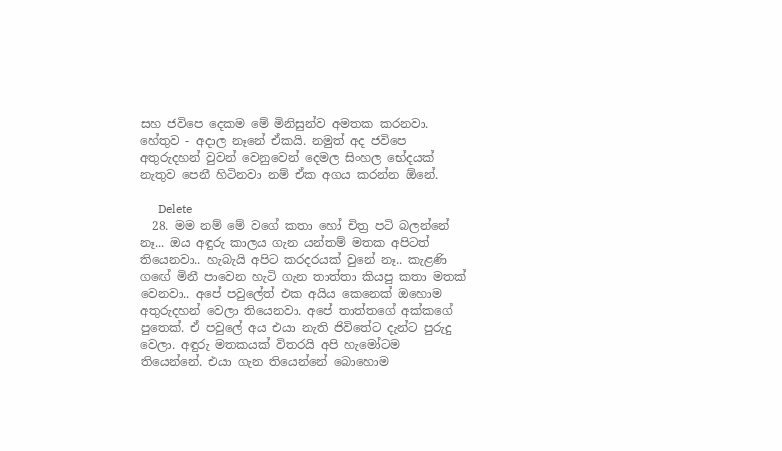සහ ජවිපෙ දෙකම මේ මිනිසුන්ව අමතක කරනවා. හේතුව - අදාල නෑනේ ඒකයි. නමුත් අද ජවිපෙ අතුරුදහන් වුවන් වෙනුවෙන් දෙමල සිංහල භේදයක් නැතුව පෙනී හිටිනවා නම් ඒක අගය කරන්න ඕනේ.

      Delete
  28. මම නම් මේ වගේ කතා හෝ චිත්‍ර පටි බලන්නේ නෑ... ඔය අඳුරු කාලය ගැන යන්තම් මතක අපිටත් තියෙනවා.. හැබැයි අපිට කරදරයක් වුනේ නෑ.. කැළණි ගඟේ මිනී පාවෙන හැටි ගැන තාත්තා කියපු කතා මතක් වෙනවා.. අපේ පවුලේත් එක අයිය කෙනෙක් ඔහොම අතුරුදහන් වෙලා තියෙනවා. අපේ තාත්තගේ අක්කගේ පුතෙක්. ඒ පවුලේ අය එයා නැති ජිවිතේට දැන්ට පුරුදු වෙලා. අඳුරු මතකයක් විතරයි අපි හැමෝටම තියෙන්නේ. එයා ගැන තියෙන්නේ බොහොම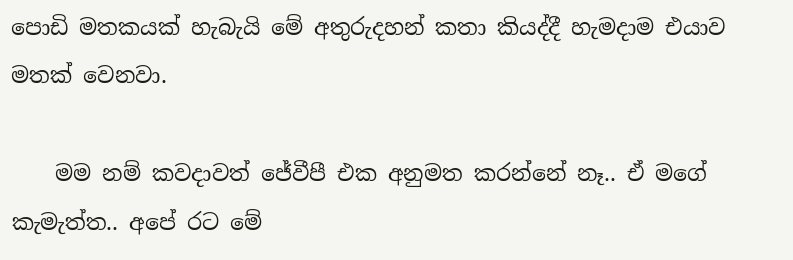පොඩි මතකයක් හැබැයි මේ අතුරුදහන් කතා කියද්දී හැමදාම එයාව මතක් වෙනවා.

    මම නම් කවදාවත් ජේවීපී එක අනුමත කරන්නේ නෑ.. ඒ මගේ කැමැත්ත.. අපේ රට මේ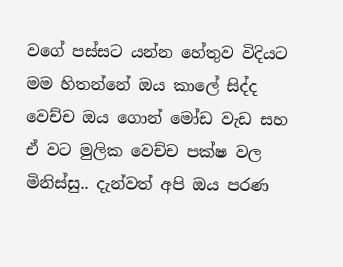වගේ පස්සට යන්න හේතුව විදියට මම හිතන්නේ ඔය කාලේ සිද්ද වෙච්ච ඔය ගොන් මෝඩ වැඩ සහ ඒ වට මුලික වෙච්ච පක්ෂ වල මිනිස්සු.. දැන්වත් අපි ඔය පරණ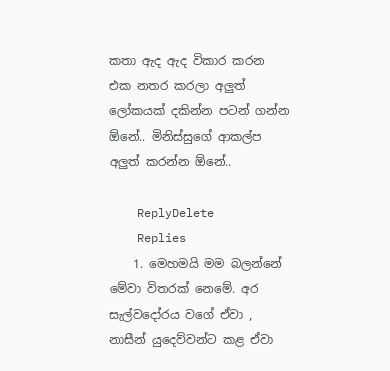කතා ඇද ඇද විකාර කරන එක නතර කරලා අලුත් ලෝකයක් දකින්න පටන් ගන්න ඕනේ.. මිනිස්සුගේ ආකල්ප අලුත් කරන්න ඕනේ..

    ReplyDelete
    Replies
    1. මෙහමයි මම බලන්නේ මේවා විතරක් නෙමේ. අර සැල්වදෝරය වගේ ඒවා , නාසීන් යුදෙව්වන්ට කළ ඒවා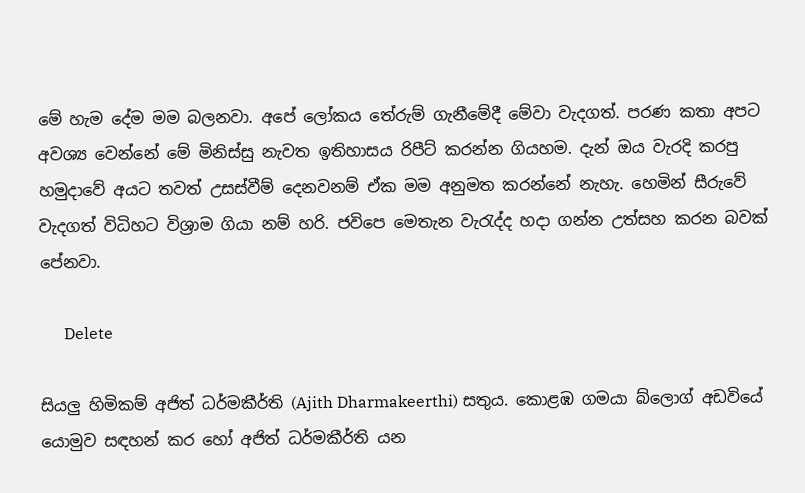මේ හැම දේම මම බලනවා. අපේ ලෝකය තේරුම් ගැනීමේදී මේවා වැදගත්. පරණ කතා අපට අවශ්‍ය වෙන්නේ මේ මිනිස්සු නැවත ඉතිහාසය රිපීට් කරන්න ගියහම. දැන් ඔය වැරදි කරපු හමුදාවේ අයට තවත් උසස්වීම් දෙනවනම් ඒක මම අනුමත කරන්නේ නැහැ. හෙමින් සීරුවේ වැදගත් විධිහට විශ්‍රාම ගියා නම් හරි. ජවිපෙ මෙතැන වැරැද්ද හදා ගන්න උත්සහ කරන බවක් පේනවා.

      Delete

සියලු හිමිකම් අජිත් ධර්මකීර්ති (Ajith Dharmakeerthi) සතුය. කොළඹ ගමයා බ්ලොග් අඩවියේ යොමුව සඳහන් කර හෝ අජිත් ධර්මකීර්ති යන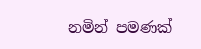නමින් පමණක්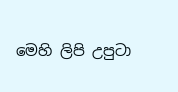මෙහි ලිපි උපුටා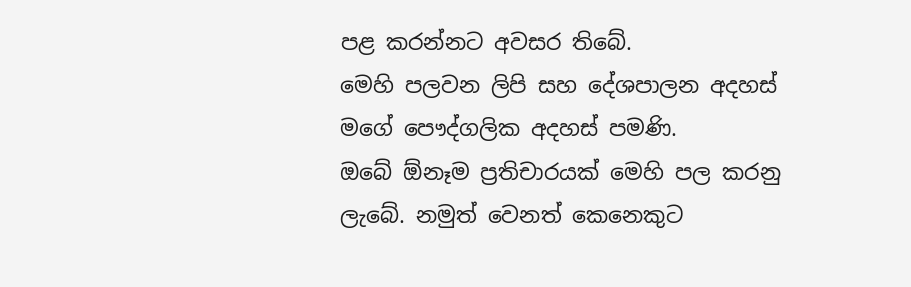පළ කරන්නට අවසර තිබේ.
මෙහි පලවන ලිපි සහ දේශපාලන අදහස් මගේ පෞද්ගලික අදහස් පමණි.
ඔබේ ඕනෑම ප්‍රතිචාරයක් මෙහි පල කරනු ලැබේ. නමුත් වෙනත් කෙනෙකුට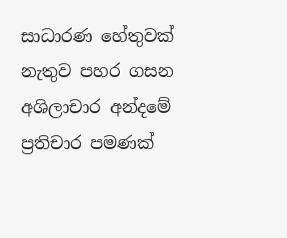සාධාරණ හේතුවක් නැතුව පහර ගසන අශිලාචාර අන්දමේ ප්‍රතිචාර පමණක්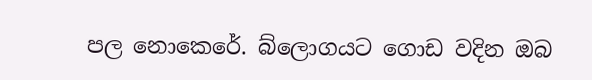පල නොකෙරේ. බ්ලොගයට ගොඩ වදින ඔබ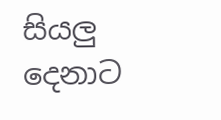සියලු දෙනාට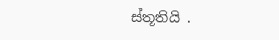ස්තූතියි .